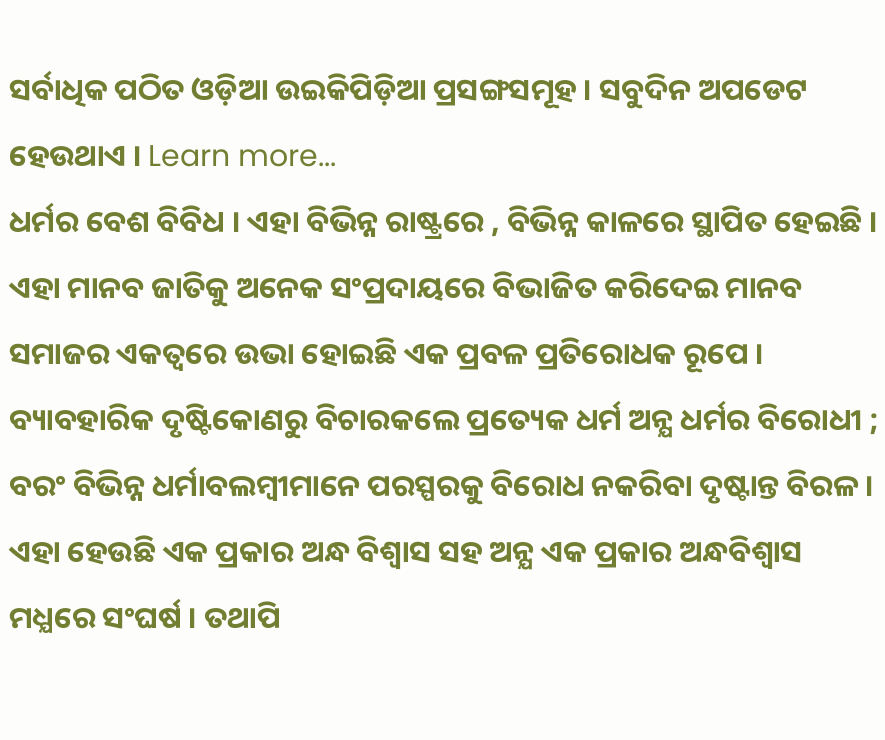ସର୍ବାଧିକ ପଠିତ ଓଡ଼ିଆ ଉଇକିପିଡ଼ିଆ ପ୍ରସଙ୍ଗସମୂହ । ସବୁଦିନ ଅପଡେଟ ହେଉଥାଏ । Learn more...
ଧର୍ମର ବେଶ ବିବିଧ । ଏହା ବିଭିନ୍ନ ରାଷ୍ଟ୍ରରେ , ବିଭିନ୍ନ କାଳରେ ସ୍ଥାପିତ ହେଇଛି । ଏହା ମାନବ ଜାତିକୁ ଅନେକ ସଂପ୍ରଦାୟରେ ବିଭାଜିତ କରିଦେଇ ମାନବ ସମାଜର ଏକତ୍ଵରେ ଉଭା ହୋଇଛି ଏକ ପ୍ରବଳ ପ୍ରତିରୋଧକ ରୂପେ । ବ୍ୟାବହାରିକ ଦୃଷ୍ଟିକୋଣରୁ ବିଚାରକଲେ ପ୍ରତ୍ୟେକ ଧର୍ମ ଅନ୍ଯ ଧର୍ମର ବିରୋଧୀ ; ବରଂ ବିଭିନ୍ନ ଧର୍ମାବଲମ୍ବୀମାନେ ପରସ୍ପରକୁ ବିରୋଧ ନକରିବା ଦୃଷ୍ଟାନ୍ତ ବିରଳ । ଏହା ହେଉଛି ଏକ ପ୍ରକାର ଅନ୍ଧ ବିଶ୍ଵାସ ସହ ଅନ୍ଯ ଏକ ପ୍ରକାର ଅନ୍ଧବିଶ୍ଵାସ ମଧ୍ଯରେ ସଂଘର୍ଷ । ତଥାପି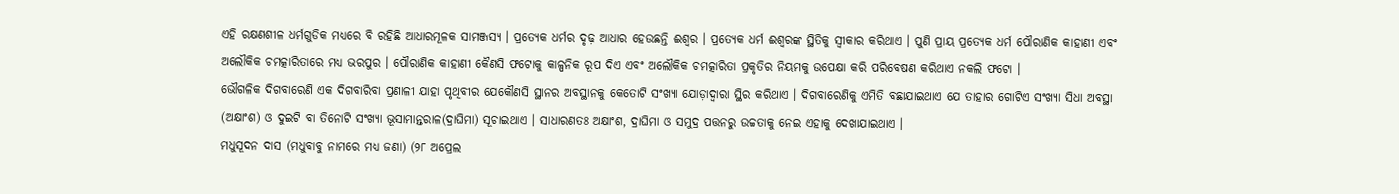ଏହି ରକ୍ଷଣଶୀଳ ଧର୍ମଗୁଡିକ ମଧ୍ଯରେ ବି ରହିଛି ଆଧାରମୂଳକ ସାମଞ୍ଜସ୍ଯ । ପ୍ରତ୍ୟେକ ଧର୍ମର ଦୃଢ଼ ଆଧାର ହେଉଛନ୍ତି ଈଶ୍ଵର । ପ୍ରତ୍ଯେକ ଧର୍ମ ଈଶ୍ଵରଙ୍କ ସ୍ଥିତିକୁ ସ୍ଵୀକାର କରିଥାଏ । ପୁଣି ପ୍ରାୟ ପ୍ରତ୍ଯେକ ଧର୍ମ ପୌରାଣିକ କାହାଣୀ ଏବଂ ଅଲୌକିକ ଚମତ୍କାରିତାରେ ମଧ୍ଯ ଭରପୁର । ପୌରାଣିକ କାହାଣୀ କୈଣସି ଫଟୋକୁ କାଳ୍ପନିକ ରୂପ ଦିଏ ଏବଂ ଅଲୌକିକ ଚମତ୍କାରିତା ପ୍ରକୃତିର ନିୟମକୁ ଉପେକ୍ଷା କରି ପରିବେଷଣ କରିଥାଏ ନକଲି ଫଟୋ ।
ଭୌଗଳିକ ଦିଗବାରେଣି ଏକ ଦିଗବାରିବା ପ୍ରଣାଳୀ ଯାହା ପୃଥିବୀର ଯେକୌଣସି ସ୍ଥାନର ଅବସ୍ଥାନକୁ କେତୋଟି ସଂଖ୍ୟା ଯୋଡ଼ାଦ୍ଵାରା ସ୍ଥିର କରିଥାଏ । ଦିଗବାରେଣିକୁ ଏମିତି ବଛାଯାଇଥାଏ ଯେ ତାହାର ଗୋଟିଏ ସଂଖ୍ୟା ସିଧା ଅବସ୍ଥା (ଅକ୍ଷାଂଶ) ଓ ଦୁଇଟି ବା ତିନୋଟି ସଂଖ୍ୟା ଭୂସାମାନ୍ତରାଳ(ଦ୍ରାଘିମା) ସୂଚାଇଥାଏ । ସାଧାରଣତଃ ଅକ୍ଷାଂଶ, ଦ୍ରାଘିମା ଓ ସମୁଦ୍ର ପତ୍ତନରୁ ଉଚ୍ଚତାକୁ ନେଇ ଏହାକୁ ଦେଖାଯାଇଥାଏ ।
ମଧୁସୂଦନ ଦାସ (ମଧୁବାବୁ ନାମରେ ମଧ୍ୟ ଜଣା) (୨୮ ଅପ୍ରେଲ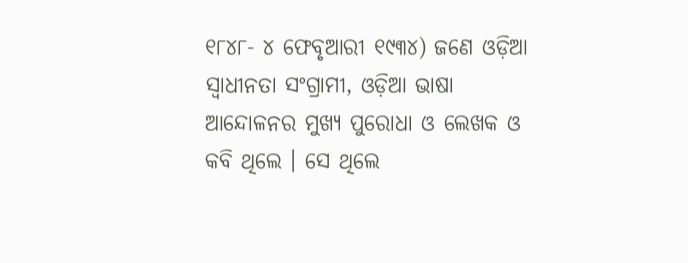୧୮୪୮- ୪ ଫେବୃଆରୀ ୧୯୩୪) ଜଣେ ଓଡ଼ିଆ ସ୍ଵାଧୀନତା ସଂଗ୍ରାମୀ, ଓଡ଼ିଆ ଭାଷା ଆନ୍ଦୋଳନର ମୁଖ୍ୟ ପୁରୋଧା ଓ ଲେଖକ ଓ କବି ଥିଲେ । ସେ ଥିଲେ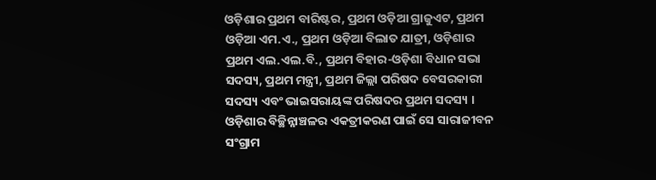ଓଡ଼ିଶାର ପ୍ରଥମ ବାରିଷ୍ଟର, ପ୍ରଥମ ଓଡ଼ିଆ ଗ୍ରାଜୁଏଟ, ପ୍ରଥମ ଓଡ଼ିଆ ଏମ.ଏ., ପ୍ରଥମ ଓଡ଼ିଆ ବିଲାତ ଯାତ୍ରୀ, ଓଡ଼ିଶାର ପ୍ରଥମ ଏଲ.ଏଲ.ବି., ପ୍ରଥମ ବିହାର-ଓଡ଼ିଶା ବିଧାନ ସଭା ସଦସ୍ୟ, ପ୍ରଥମ ମନ୍ତ୍ରୀ, ପ୍ରଥମ ଜିଲ୍ଲା ପରିଷଦ ବେସରକାରୀ ସଦସ୍ୟ ଏବଂ ଭାଇସରାୟଙ୍କ ପରିଷଦର ପ୍ରଥମ ସଦସ୍ୟ । ଓଡ଼ିଶାର ବିଚ୍ଛିନ୍ନାଞ୍ଚଳର ଏକତ୍ରୀକରଣ ପାଇଁ ସେ ସାରାଜୀବନ ସଂଗ୍ରାମ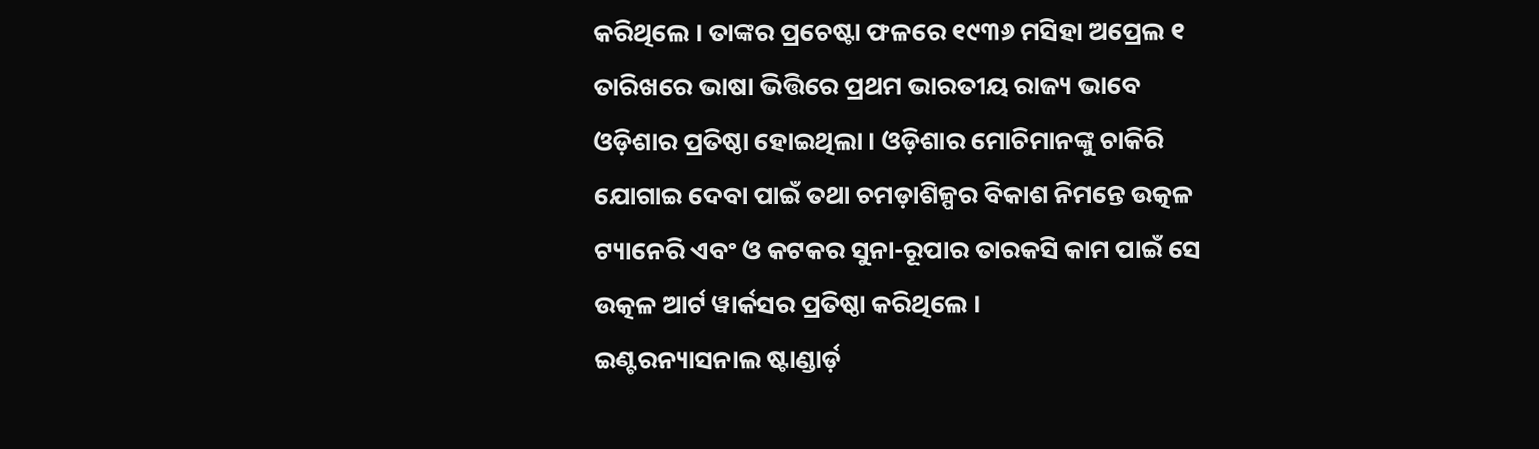କରିଥିଲେ । ତାଙ୍କର ପ୍ରଚେଷ୍ଟା ଫଳରେ ୧୯୩୬ ମସିହା ଅପ୍ରେଲ ୧ ତାରିଖରେ ଭାଷା ଭିତ୍ତିରେ ପ୍ରଥମ ଭାରତୀୟ ରାଜ୍ୟ ଭାବେ ଓଡ଼ିଶାର ପ୍ରତିଷ୍ଠା ହୋଇଥିଲା । ଓଡ଼ିଶାର ମୋଚିମାନଙ୍କୁ ଚାକିରି ଯୋଗାଇ ଦେବା ପାଇଁ ତଥା ଚମଡ଼ାଶିଳ୍ପର ବିକାଶ ନିମନ୍ତେ ଉତ୍କଳ ଟ୍ୟାନେରି ଏବଂ ଓ କଟକର ସୁନା-ରୂପାର ତାରକସି କାମ ପାଇଁ ସେ ଉତ୍କଳ ଆର୍ଟ ୱାର୍କସର ପ୍ରତିଷ୍ଠା କରିଥିଲେ ।
ଇଣ୍ଟରନ୍ୟାସନାଲ ଷ୍ଟାଣ୍ଡାର୍ଡ଼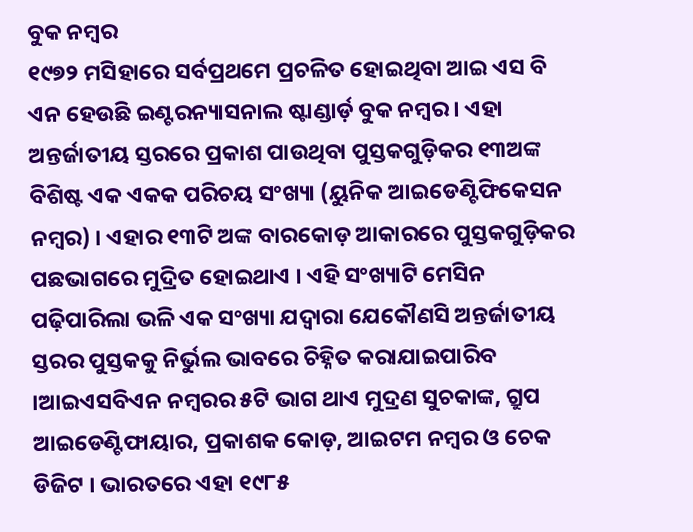ବୁକ ନମ୍ବର
୧୯୭୨ ମସିହାରେ ସର୍ବପ୍ରଥମେ ପ୍ରଚଳିତ ହୋଇଥିବା ଆଇ ଏସ ବି ଏନ ହେଉଛି ଇଣ୍ଟରନ୍ୟାସନାଲ ଷ୍ଟାଣ୍ଡାର୍ଡ଼ ବୁକ ନମ୍ବର । ଏହା ଅନ୍ତର୍ଜାତୀୟ ସ୍ତରରେ ପ୍ରକାଶ ପାଉଥିବା ପୁସ୍ତକଗୁଡ଼ିକର ୧୩ଅଙ୍କ ବିଶିଷ୍ଟ ଏକ ଏକକ ପରିଚୟ ସଂଖ୍ୟା (ୟୁନିକ ଆଇଡେଣ୍ଟିଫିକେସନ ନମ୍ବର) । ଏହାର ୧୩ଟି ଅଙ୍କ ବାରକୋଡ଼ ଆକାରରେ ପୁସ୍ତକଗୁଡ଼ିକର ପଛଭାଗରେ ମୁଦ୍ରିତ ହୋଇଥାଏ । ଏହି ସଂଖ୍ୟାଟି ମେସିନ ପଢ଼ିପାରିଲା ଭଳି ଏକ ସଂଖ୍ୟା ଯଦ୍ବାରା ଯେକୌଣସି ଅନ୍ତର୍ଜାତୀୟ ସ୍ତରର ପୁସ୍ତକକୁ ନିର୍ଭୁଲ ଭାବରେ ଚିହ୍ନିତ କରାଯାଇପାରିବ ।ଆଇଏସବିଏନ ନମ୍ବରର ୫ଟି ଭାଗ ଥାଏ ମୁଦ୍ରଣ ସୁଚକାଙ୍କ, ଗ୍ରୁପ ଆଇଡେଣ୍ଟିଫାୟାର, ପ୍ରକାଶକ କୋଡ଼, ଆଇଟମ ନମ୍ବର ଓ ଚେକ ଡିଜିଟ । ଭାରତରେ ଏହା ୧୯୮୫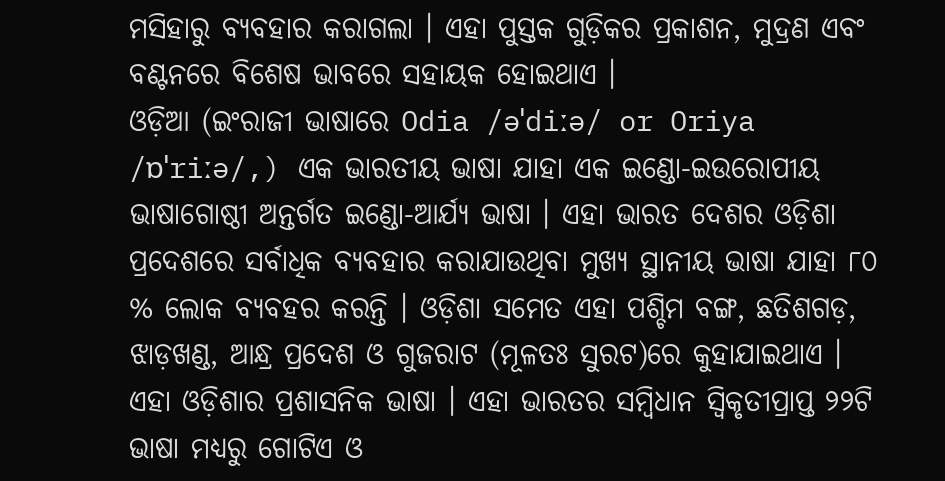ମସିହାରୁ ବ୍ୟବହାର କରାଗଲା । ଏହା ପୁସ୍ତକ ଗୁଡ଼ିକର ପ୍ରକାଶନ, ମୁଦ୍ରଣ ଏବଂ ବଣ୍ଟନରେ ବିଶେଷ ଭାବରେ ସହାୟକ ହୋଇଥାଏ ।
ଓଡ଼ିଆ (ଇଂରାଜୀ ଭାଷାରେ Odia /əˈdiːə/ or Oriya /ɒˈriːə/,) ଏକ ଭାରତୀୟ ଭାଷା ଯାହା ଏକ ଇଣ୍ଡୋ-ଇଉରୋପୀୟ ଭାଷାଗୋଷ୍ଠୀ ଅନ୍ତର୍ଗତ ଇଣ୍ଡୋ-ଆର୍ଯ୍ୟ ଭାଷା । ଏହା ଭାରତ ଦେଶର ଓଡ଼ିଶା ପ୍ରଦେଶରେ ସର୍ବାଧିକ ବ୍ୟବହାର କରାଯାଉଥିବା ମୁଖ୍ୟ ସ୍ଥାନୀୟ ଭାଷା ଯାହା ୮୦ % ଲୋକ ବ୍ୟବହର କରନ୍ତି । ଓଡ଼ିଶା ସମେତ ଏହା ପଶ୍ଚିମ ବଙ୍ଗ, ଛତିଶଗଡ଼, ଝାଡ଼ଖଣ୍ଡ, ଆନ୍ଧ୍ର ପ୍ରଦେଶ ଓ ଗୁଜରାଟ (ମୂଳତଃ ସୁରଟ)ରେ କୁହାଯାଇଥାଏ । ଏହା ଓଡ଼ିଶାର ପ୍ରଶାସନିକ ଭାଷା । ଏହା ଭାରତର ସମ୍ବିଧାନ ସ୍ଵିକୃତୀପ୍ରାପ୍ତ ୨୨ଟି ଭାଷା ମଧ୍ୟରୁ ଗୋଟିଏ ଓ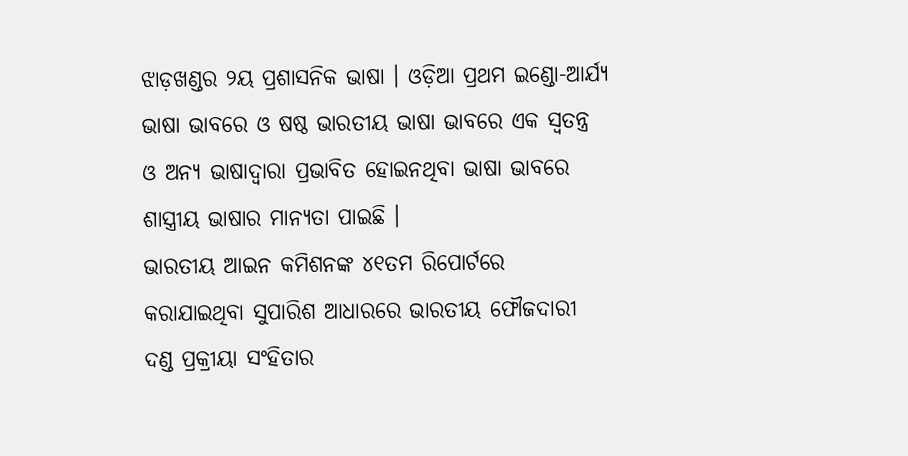ଝାଡ଼ଖଣ୍ଡର ୨ୟ ପ୍ରଶାସନିକ ଭାଷା । ଓଡ଼ିଆ ପ୍ରଥମ ଇଣ୍ଡୋ-ଆର୍ଯ୍ୟ ଭାଷା ଭାବରେ ଓ ଷଷ୍ଠ ଭାରତୀୟ ଭାଷା ଭାବରେ ଏକ ସ୍ୱତନ୍ତ୍ର ଓ ଅନ୍ୟ ଭାଷାଦ୍ୱାରା ପ୍ରଭାବିତ ହୋଇନଥିବା ଭାଷା ଭାବରେ ଶାସ୍ତ୍ରୀୟ ଭାଷାର ମାନ୍ୟତା ପାଇଛି ।
ଭାରତୀୟ ଆଇନ କମିଶନଙ୍କ ୪୧ତମ ରିପୋର୍ଟରେ କରାଯାଇଥିବା ସୁପାରିଶ ଆଧାରରେ ଭାରତୀୟ ଫୌଜଦାରୀ ଦଣ୍ଡ ପ୍ରକ୍ରୀୟା ସଂହିତାର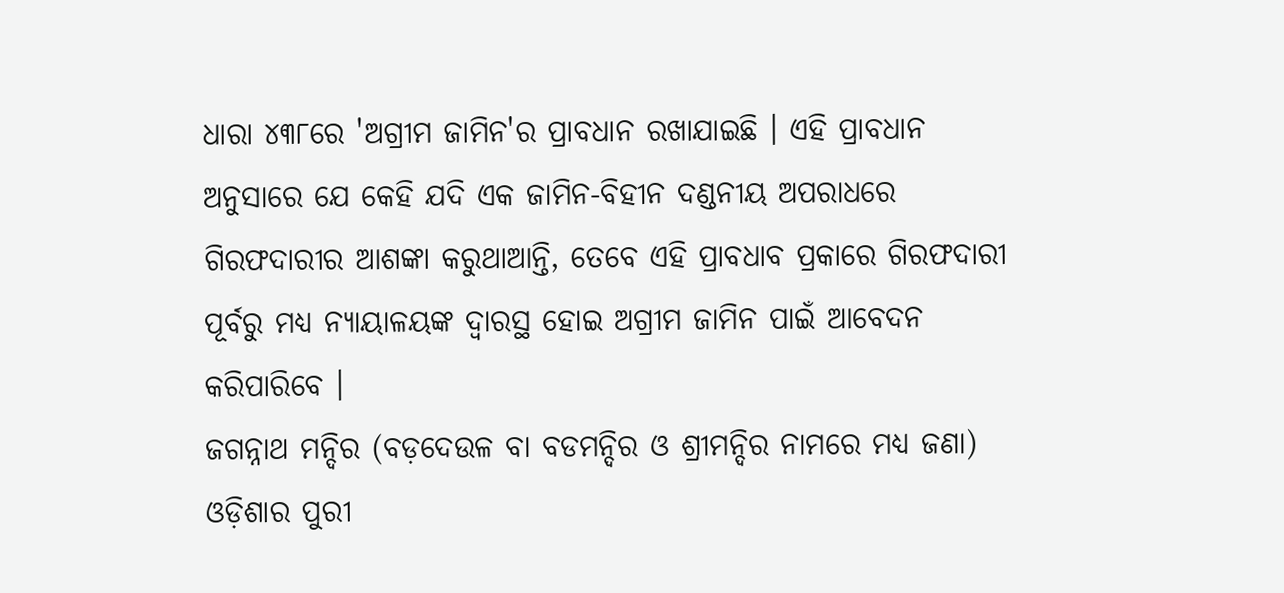ଧାରା ୪୩୮ରେ 'ଅଗ୍ରୀମ ଜାମିନ'ର ପ୍ରାବଧାନ ରଖାଯାଇଛି । ଏହି ପ୍ରାବଧାନ ଅନୁସାରେ ଯେ କେହି ଯଦି ଏକ ଜାମିନ-ବିହୀନ ଦଣ୍ଡନୀୟ ଅପରାଧରେ ଗିରଫଦାରୀର ଆଶଙ୍କା କରୁଥାଆନ୍ତି, ତେବେ ଏହି ପ୍ରାବଧାବ ପ୍ରକାରେ ଗିରଫଦାରୀ ପୂର୍ବରୁ ମଧ୍ୟ ନ୍ୟାୟାଳୟଙ୍କ ଦ୍ଵାରସ୍ଥ ହୋଇ ଅଗ୍ରୀମ ଜାମିନ ପାଇଁ ଆବେଦନ କରିପାରିବେ ।
ଜଗନ୍ନାଥ ମନ୍ଦିର (ବଡ଼ଦେଉଳ ବା ବଡମନ୍ଦିର ଓ ଶ୍ରୀମନ୍ଦିର ନାମରେ ମଧ୍ୟ ଜଣା) ଓଡ଼ିଶାର ପୁରୀ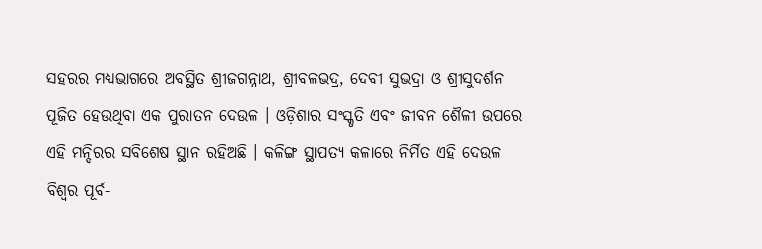ସହରର ମଧ୍ୟଭାଗରେ ଅବସ୍ଥିତ ଶ୍ରୀଜଗନ୍ନାଥ, ଶ୍ରୀବଳଭଦ୍ର, ଦେବୀ ସୁଭଦ୍ରା ଓ ଶ୍ରୀସୁଦର୍ଶନ ପୂଜିତ ହେଉଥିବା ଏକ ପୁରାତନ ଦେଉଳ । ଓଡ଼ିଶାର ସଂସ୍କୃତି ଏବଂ ଜୀବନ ଶୈଳୀ ଉପରେ ଏହି ମନ୍ଦିରର ସବିଶେଷ ସ୍ଥାନ ରହିଅଛି । କଳିଙ୍ଗ ସ୍ଥାପତ୍ୟ କଳାରେ ନିର୍ମିତ ଏହି ଦେଉଳ ବିଶ୍ୱର ପୂର୍ବ-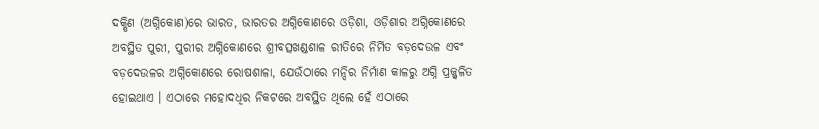ଦକ୍ଷିଣ (ଅଗ୍ନିକୋଣ)ରେ ଭାରତ, ଭାରତର ଅଗ୍ନିକୋଣରେ ଓଡ଼ିଶା, ଓଡ଼ିଶାର ଅଗ୍ନିକୋଣରେ ଅବସ୍ଥିତ ପୁରୀ, ପୁରୀର ଅଗ୍ନିକୋଣରେ ଶ୍ରୀବତ୍ସଖଣ୍ଡଶାଳ ରୀତିରେ ନିର୍ମିତ ବଡ଼ଦେଉଳ ଏବଂ ବଡ଼ଦେଉଳର ଅଗ୍ନିକୋଣରେ ରୋଷଶାଳା, ଯେଉଁଠାରେ ମନ୍ଦିର ନିର୍ମାଣ କାଳରୁ ଅଗ୍ନି ପ୍ରଜ୍ଜ୍ୱଳିତ ହୋଇଥାଏ । ଏଠାରେ ମହୋଦଧିର ନିକଟରେ ଅବସ୍ଥିତ ଥିଲେ ହେଁ ଏଠାରେ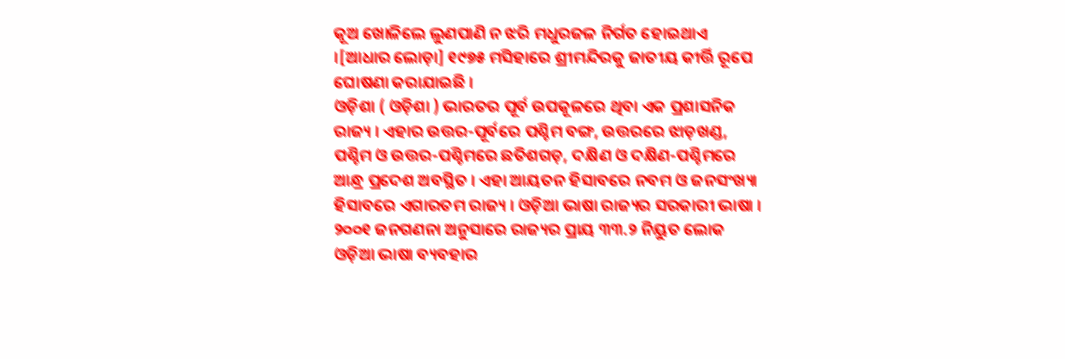କୂଅ ଖୋଳିଲେ ଲୁଣପାଣି ନ ଝରି ମଧୁରଜଳ ନିର୍ଗତ ହୋଇଥାଏ ।[ଆଧାର ଲୋଡ଼ା] ୧୯୭୫ ମସିହାରେ ଶ୍ରୀମନ୍ଦିରକୁ ଜାତୀୟ କୀର୍ତ୍ତି ରୂପେ ଘୋଷଣା କରାଯାଇଛି ।
ଓଡ଼ିଶା ( ଓଡ଼ିଶା ) ଭାରତର ପୂର୍ବ ଉପକୂଳରେ ଥିବା ଏକ ପ୍ରଶାସନିକ ରାଜ୍ୟ । ଏହାର ଉତ୍ତର-ପୂର୍ବରେ ପଶ୍ଚିମ ବଙ୍ଗ, ଉତ୍ତରରେ ଝାଡ଼ଖଣ୍ଡ, ପଶ୍ଚିମ ଓ ଉତ୍ତର-ପଶ୍ଚିମରେ ଛତିଶଗଡ଼, ଦକ୍ଷିଣ ଓ ଦକ୍ଷିଣ-ପଶ୍ଚିମରେ ଆନ୍ଧ୍ର ପ୍ରଦେଶ ଅବସ୍ଥିତ । ଏହା ଆୟତନ ହିସାବରେ ନବମ ଓ ଜନସଂଖ୍ୟା ହିସାବରେ ଏଗାରତମ ରାଜ୍ୟ । ଓଡ଼ିଆ ଭାଷା ରାଜ୍ୟର ସରକାରୀ ଭାଷା । ୨୦୦୧ ଜନଗଣନା ଅନୁସାରେ ରାଜ୍ୟର ପ୍ରାୟ ୩୩.୨ ନିୟୁତ ଲୋକ ଓଡ଼ିଆ ଭାଷା ବ୍ୟବହାର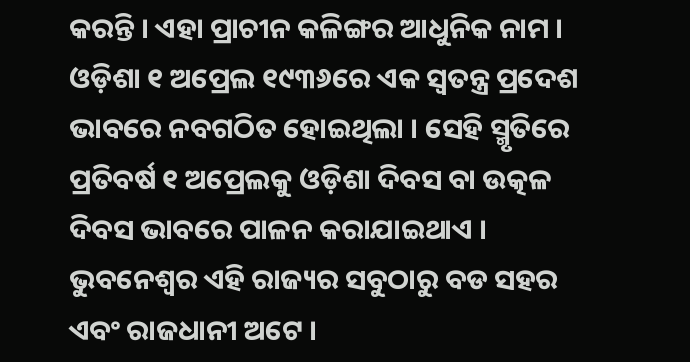କରନ୍ତି । ଏହା ପ୍ରାଚୀନ କଳିଙ୍ଗର ଆଧୁନିକ ନାମ । ଓଡ଼ିଶା ୧ ଅପ୍ରେଲ ୧୯୩୬ରେ ଏକ ସ୍ଵତନ୍ତ୍ର ପ୍ରଦେଶ ଭାବରେ ନବଗଠିତ ହୋଇଥିଲା । ସେହି ସ୍ମୃତିରେ ପ୍ରତିବର୍ଷ ୧ ଅପ୍ରେଲକୁ ଓଡ଼ିଶା ଦିବସ ବା ଉତ୍କଳ ଦିବସ ଭାବରେ ପାଳନ କରାଯାଇଥାଏ । ଭୁବନେଶ୍ୱର ଏହି ରାଜ୍ୟର ସବୁଠାରୁ ବଡ ସହର ଏବଂ ରାଜଧାନୀ ଅଟେ ।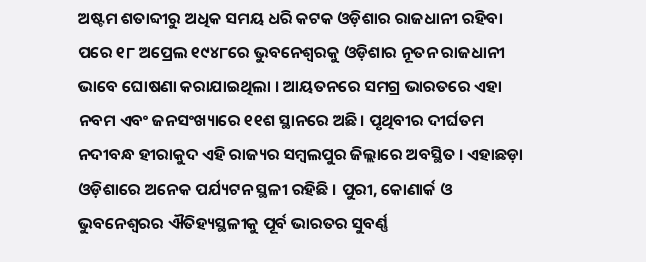ଅଷ୍ଟମ ଶତାବ୍ଦୀରୁ ଅଧିକ ସମୟ ଧରି କଟକ ଓଡ଼ିଶାର ରାଜଧାନୀ ରହିବା ପରେ ୧୮ ଅପ୍ରେଲ ୧୯୪୮ରେ ଭୁବନେଶ୍ୱରକୁ ଓଡ଼ିଶାର ନୂତନ ରାଜଧାନୀ ଭାବେ ଘୋଷଣା କରାଯାଇଥିଲା । ଆୟତନରେ ସମଗ୍ର ଭାରତରେ ଏହା ନବମ ଏବଂ ଜନସଂଖ୍ୟାରେ ୧୧ଶ ସ୍ଥାନରେ ଅଛି। ପୃଥିବୀର ଦୀର୍ଘତମ ନଦୀବନ୍ଧ ହୀରାକୁଦ ଏହି ରାଜ୍ୟର ସମ୍ବଲପୁର ଜିଲ୍ଲାରେ ଅବସ୍ଥିତ । ଏହାଛଡ଼ା ଓଡ଼ିଶାରେ ଅନେକ ପର୍ଯ୍ୟଟନ ସ୍ଥଳୀ ରହିଛି । ପୁରୀ, କୋଣାର୍କ ଓ ଭୁବନେଶ୍ୱରର ଐତିହ୍ୟସ୍ଥଳୀକୁ ପୂର୍ବ ଭାରତର ସୁବର୍ଣ୍ଣ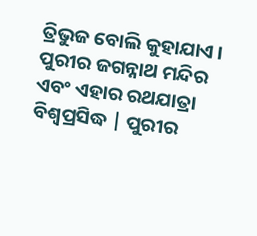ତ୍ରିଭୁଜ ବୋଲି କୁହାଯାଏ । ପୁରୀର ଜଗନ୍ନାଥ ମନ୍ଦିର ଏବଂ ଏହାର ରଥଯାତ୍ରା ବିଶ୍ଵପ୍ରସିଦ୍ଧ | ପୁରୀର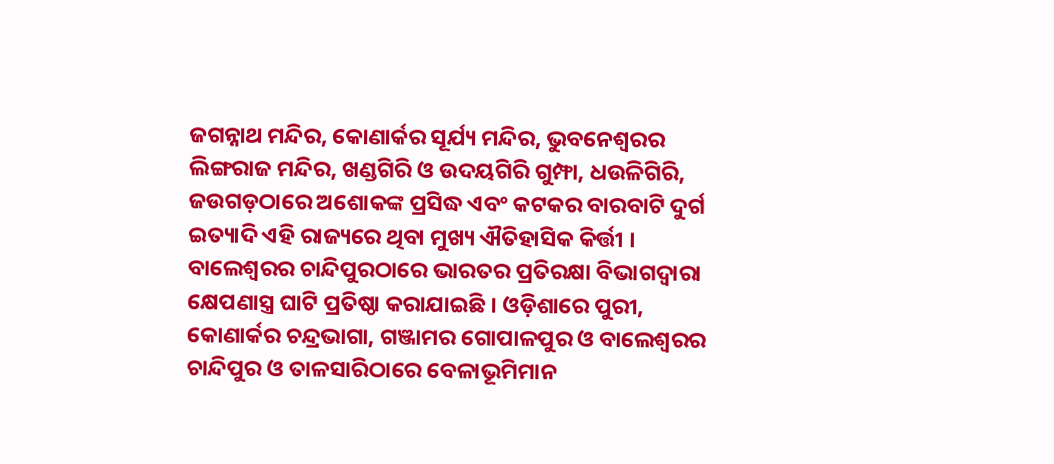ଜଗନ୍ନାଥ ମନ୍ଦିର, କୋଣାର୍କର ସୂର୍ଯ୍ୟ ମନ୍ଦିର, ଭୁବନେଶ୍ୱରର ଲିଙ୍ଗରାଜ ମନ୍ଦିର, ଖଣ୍ଡଗିରି ଓ ଉଦୟଗିରି ଗୁମ୍ଫା, ଧଉଳିଗିରି, ଜଉଗଡ଼ଠାରେ ଅଶୋକଙ୍କ ପ୍ରସିଦ୍ଧ ଏବଂ କଟକର ବାରବାଟି ଦୁର୍ଗ ଇତ୍ୟାଦି ଏହି ରାଜ୍ୟରେ ଥିବା ମୁଖ୍ୟ ଐତିହାସିକ କିର୍ତ୍ତୀ । ବାଲେଶ୍ଵରର ଚାନ୍ଦିପୁରଠାରେ ଭାରତର ପ୍ରତିରକ୍ଷା ବିଭାଗଦ୍ଵାରା କ୍ଷେପଣାସ୍ତ୍ର ଘାଟି ପ୍ରତିଷ୍ଠା କରାଯାଇଛି । ଓଡ଼ିଶାରେ ପୁରୀ, କୋଣାର୍କର ଚନ୍ଦ୍ରଭାଗା, ଗଞ୍ଜାମର ଗୋପାଳପୁର ଓ ବାଲେଶ୍ଵରର ଚାନ୍ଦିପୁର ଓ ତାଳସାରିଠାରେ ବେଳାଭୂମିମାନ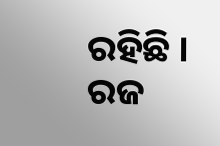ରହିଛି ।
ରଜ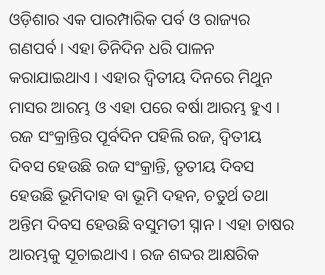ଓଡ଼ିଶାର ଏକ ପାରମ୍ପାରିକ ପର୍ବ ଓ ରାଜ୍ୟର ଗଣପର୍ବ । ଏହା ତିନିଦିନ ଧରି ପାଳନ କରାଯାଇଥାଏ । ଏହାର ଦ୍ଵିତୀୟ ଦିନରେ ମିଥୁନ ମାସର ଆରମ୍ଭ ଓ ଏହା ପରେ ବର୍ଷା ଆରମ୍ଭ ହୁଏ । ରଜ ସଂକ୍ରାନ୍ତିର ପୂର୍ବଦିନ ପହିଲି ରଜ, ଦ୍ଵିତୀୟ ଦିବସ ହେଉଛି ରଜ ସଂକ୍ରାନ୍ତି, ତୃତୀୟ ଦିବସ ହେଉଛି ଭୂମିଦାହ ବା ଭୂମି ଦହନ, ଚତୁର୍ଥ ତଥା ଅନ୍ତିମ ଦିବସ ହେଉଛି ବସୁମତୀ ସ୍ନାନ । ଏହା ଚାଷର ଆରମ୍ଭକୁ ସୂଚାଇଥାଏ । ରଜ ଶବ୍ଦର ଆକ୍ଷରିକ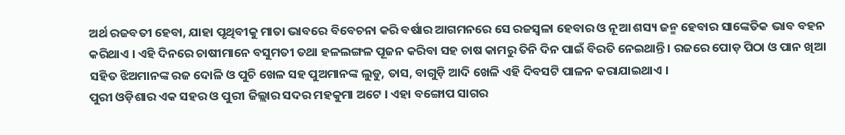ଅର୍ଥ ରଜବତୀ ହେବା, ଯାହା ପୃଥିବୀକୁ ମାତା ଭାବରେ ବିବେଚନା କରି ବର୍ଷାର ଆଗମନରେ ସେ ରଜସ୍ଵଳା ହେବାର ଓ ନୂଆ ଶସ୍ୟ ଜନ୍ମ ହେବାର ସାଙ୍କେତିକ ଭାବ ବହନ କରିଥାଏ । ଏହି ଦିନରେ ଚାଷୀମାନେ ବସୁମତୀ ତଥା ହଳଲଙ୍ଗଳ ପୂଜନ କରିବା ସହ ଚାଷ କାମରୁ ତିନି ଦିନ ପାଇଁ ବିରତି ନେଇଥାନ୍ତି । ରଜରେ ପୋଡ଼ ପିଠା ଓ ପାନ ଖିଆ ସହିତ ଝିଅମାନଙ୍କ ରଜ ଦୋଳି ଓ ପୁଚି ଖେଳ ସହ ପୁଅମାନଙ୍କ ଲୁଡୁ, ତାସ, ବାଗୁଡ଼ି ଆଦି ଖେଳି ଏହି ଦିବସଟି ପାଳନ କରାଯାଇଥାଏ ।
ପୁରୀ ଓଡ଼ିଶାର ଏକ ସହର ଓ ପୁରୀ ଜିଲ୍ଲାର ସଦର ମହକୁମା ଅଟେ । ଏହା ବଙ୍ଗୋପ ସାଗର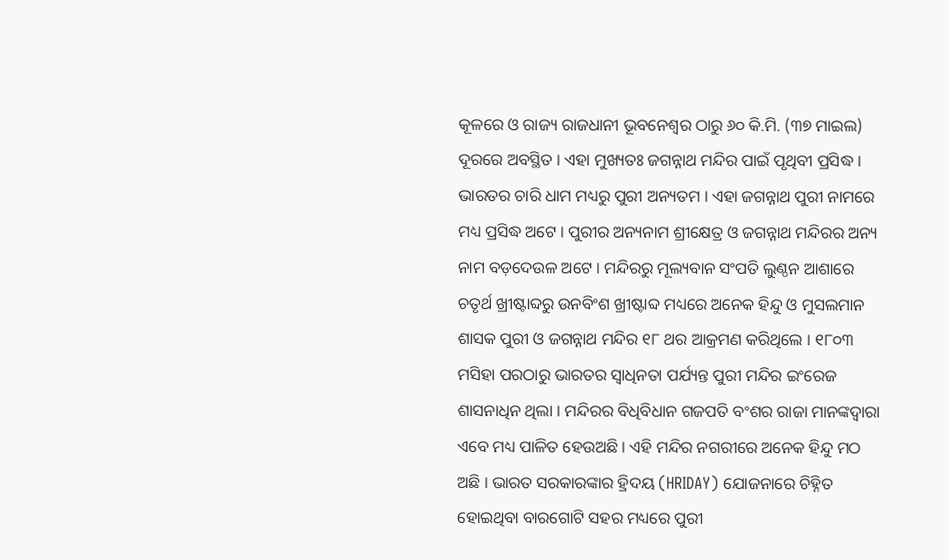କୂଳରେ ଓ ରାଜ୍ୟ ରାଜଧାନୀ ଭୂବନେଶ୍ଵର ଠାରୁ ୬୦ କି.ମି. (୩୭ ମାଇଲ) ଦୂରରେ ଅବସ୍ଥିତ । ଏହା ମୁଖ୍ୟତଃ ଜଗନ୍ନାଥ ମନ୍ଦିର ପାଇଁ ପୃଥିବୀ ପ୍ରସିଦ୍ଧ । ଭାରତର ଚାରି ଧାମ ମଧ୍ୟରୁ ପୁରୀ ଅନ୍ୟତମ । ଏହା ଜଗନ୍ନାଥ ପୁରୀ ନାମରେ ମଧ୍ୟ ପ୍ରସିଦ୍ଧ ଅଟେ । ପୁରୀର ଅନ୍ୟନାମ ଶ୍ରୀକ୍ଷେତ୍ର ଓ ଜଗନ୍ନାଥ ମନ୍ଦିରର ଅନ୍ୟ ନାମ ବଡ଼ଦେଉଳ ଅଟେ । ମନ୍ଦିରରୁ ମୂଲ୍ୟବାନ ସଂପତି ଲୁଣ୍ଠନ ଆଶାରେ ଚତୃର୍ଥ ଖ୍ରୀଷ୍ଟାବ୍ଦରୁ ଉନବିଂଶ ଖ୍ରୀଷ୍ଟାବ୍ଦ ମଧ୍ୟରେ ଅନେକ ହିନ୍ଦୁ ଓ ମୁସଲମାନ ଶାସକ ପୁରୀ ଓ ଜଗନ୍ନାଥ ମନ୍ଦିର ୧୮ ଥର ଆକ୍ରମଣ କରିଥିଲେ । ୧୮୦୩ ମସିହା ପରଠାରୁ ଭାରତର ସ୍ଵାଧିନତା ପର୍ଯ୍ୟନ୍ତ ପୁରୀ ମନ୍ଦିର ଇଂରେଜ ଶାସନାଧିନ ଥିଲା । ମନ୍ଦିରର ବିଧିବିଧାନ ଗଜପତି ବଂଶର ରାଜା ମାନଙ୍କଦ୍ଵାରା ଏବେ ମଧ୍ୟ ପାଳିତ ହେଉଅଛି । ଏହି ମନ୍ଦିର ନଗରୀରେ ଅନେକ ହିନ୍ଦୁ ମଠ ଅଛି । ଭାରତ ସରକାରଙ୍କାର ହ୍ରିଦୟ (HRIDAY) ଯୋଜନାରେ ଚିହ୍ନିତ ହୋଇଥିବା ବାରଗୋଟି ସହର ମଧ୍ୟରେ ପୁରୀ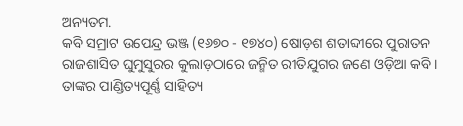ଅନ୍ୟତମ.
କବି ସମ୍ରାଟ ଉପେନ୍ଦ୍ର ଭଞ୍ଜ (୧୬୭୦ - ୧୭୪୦) ଷୋଡ଼ଶ ଶତାବ୍ଦୀରେ ପୁରାତନ ରାଜଶାସିତ ଘୁମୁସୁରର କୁଲାଡ଼ଠାରେ ଜନ୍ମିତ ରୀତିଯୁଗର ଜଣେ ଓଡ଼ିଆ କବି । ତାଙ୍କର ପାଣ୍ଡିତ୍ୟପୂର୍ଣ୍ଣ ସାହିତ୍ୟ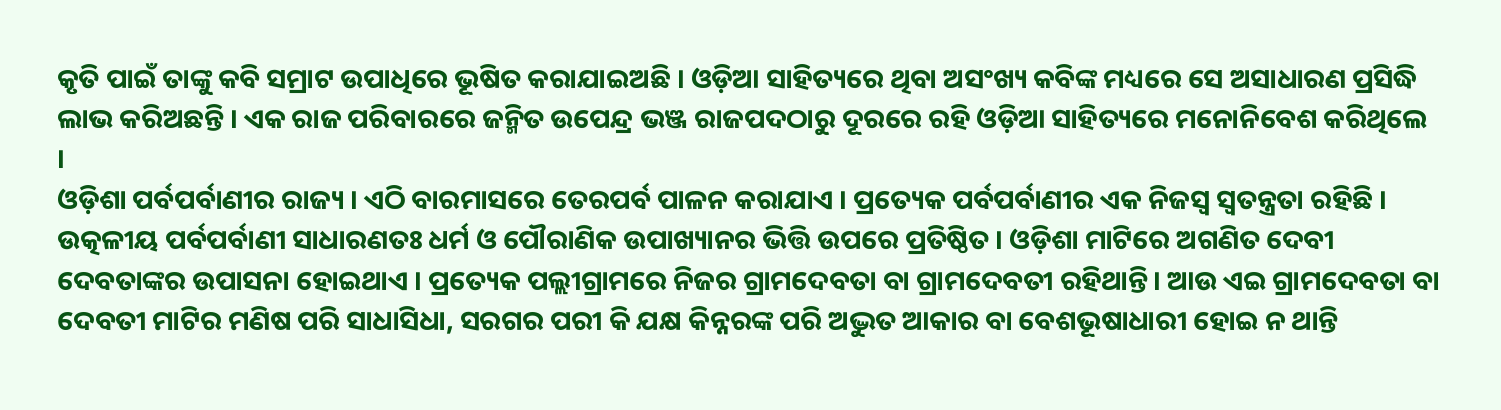କୃତି ପାଇଁ ତାଙ୍କୁ କବି ସମ୍ରାଟ ଉପାଧିରେ ଭୂଷିତ କରାଯାଇଅଛି । ଓଡ଼ିଆ ସାହିତ୍ୟରେ ଥିବା ଅସଂଖ୍ୟ କବିଙ୍କ ମଧ୍ୟରେ ସେ ଅସାଧାରଣ ପ୍ରସିଦ୍ଧି ଲାଭ କରିଅଛନ୍ତି । ଏକ ରାଜ ପରିବାରରେ ଜନ୍ମିତ ଉପେନ୍ଦ୍ର ଭଞ୍ଜ ରାଜପଦଠାରୁ ଦୂରରେ ରହି ଓଡ଼ିଆ ସାହିତ୍ୟରେ ମନୋନିବେଶ କରିଥିଲେ ।
ଓଡ଼ିଶା ପର୍ବପର୍ବାଣୀର ରାଜ୍ୟ । ଏଠି ବାରମାସରେ ତେରପର୍ବ ପାଳନ କରାଯାଏ । ପ୍ରତ୍ୟେକ ପର୍ବପର୍ବାଣୀର ଏକ ନିଜସ୍ୱ ସ୍ୱତନ୍ତ୍ରତା ରହିଛି । ଉତ୍କଳୀୟ ପର୍ବପର୍ବାଣୀ ସାଧାରଣତଃ ଧର୍ମ ଓ ପୌରାଣିକ ଉପାଖ୍ୟାନର ଭିତ୍ତି ଉପରେ ପ୍ରତିଷ୍ଠିତ । ଓଡ଼ିଶା ମାଟିରେ ଅଗଣିତ ଦେବୀ ଦେବତାଙ୍କର ଉପାସନା ହୋଇଥାଏ । ପ୍ରତ୍ୟେକ ପଲ୍ଲୀଗ୍ରାମରେ ନିଜର ଗ୍ରାମଦେବତା ବା ଗ୍ରାମଦେବତୀ ରହିଥାନ୍ତି। ଆଉ ଏଇ ଗ୍ରାମଦେବତା ବା ଦେବତୀ ମାଟିର ମଣିଷ ପରି ସାଧାସିଧା, ସରଗର ପରୀ କି ଯକ୍ଷ କିନ୍ନରଙ୍କ ପରି ଅଦ୍ଭୁତ ଆକାର ବା ବେଶଭୂଷାଧାରୀ ହୋଇ ନ ଥାନ୍ତି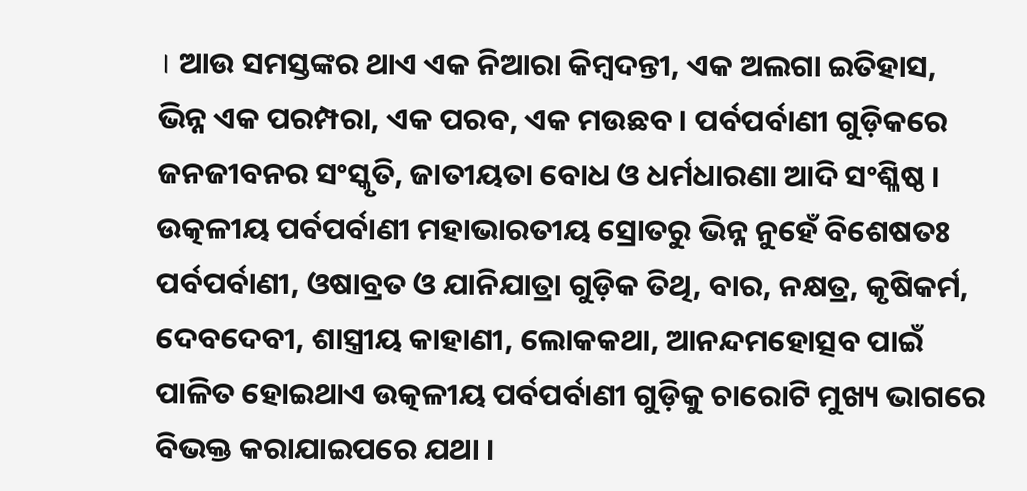। ଆଉ ସମସ୍ତଙ୍କର ଥାଏ ଏକ ନିଆରା କିମ୍ବଦନ୍ତୀ, ଏକ ଅଲଗା ଇତିହାସ, ଭିନ୍ନ ଏକ ପରମ୍ପରା, ଏକ ପରବ, ଏକ ମଉଛବ । ପର୍ବପର୍ବାଣୀ ଗୁଡ଼ିକରେ ଜନଜୀବନର ସଂସ୍କୃତି, ଜାତୀୟତା ବୋଧ ଓ ଧର୍ମଧାରଣା ଆଦି ସଂଶ୍ଳିଷ୍ଠ । ଉତ୍କଳୀୟ ପର୍ବପର୍ବାଣୀ ମହାଭାରତୀୟ ସ୍ରୋତରୁ ଭିନ୍ନ ନୁହେଁ ବିଶେଷତଃ ପର୍ବପର୍ବାଣୀ, ଓଷାବ୍ରତ ଓ ଯାନିଯାତ୍ରା ଗୁଡ଼ିକ ତିଥି, ବାର, ନକ୍ଷତ୍ର, କୃଷିକର୍ମ, ଦେବଦେବୀ, ଶାସ୍ତ୍ରୀୟ କାହାଣୀ, ଲୋକକଥା, ଆନନ୍ଦମହୋତ୍ସବ ପାଇଁ ପାଳିତ ହୋଇଥାଏ ଉତ୍କଳୀୟ ପର୍ବପର୍ବାଣୀ ଗୁଡ଼ିକୁ ଚାରୋଟି ମୁଖ୍ୟ ଭାଗରେ ବିଭକ୍ତ କରାଯାଇପରେ ଯଥା ।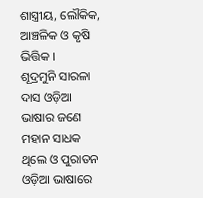ଶାସ୍ତ୍ରୀୟ, ଲୌକିକ, ଆଞ୍ଚଳିକ ଓ କୃଷି ଭିତ୍ତିକ ।
ଶୂଦ୍ରମୁନି ସାରଳା ଦାସ ଓଡ଼ିଆ ଭାଷାର ଜଣେ ମହାନ ସାଧକ ଥିଲେ ଓ ପୁରାତନ ଓଡ଼ିଆ ଭାଷାରେ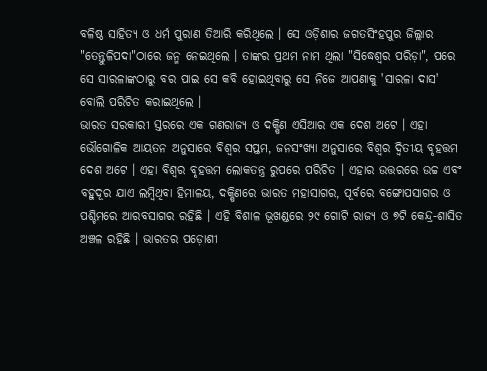ବଳିଷ୍ଠ ସାହିତ୍ୟ ଓ ଧର୍ମ ପୁରାଣ ତିଆରି କରିଥିଲେ । ସେ ଓଡ଼ିଶାର ଜଗତସିଂହପୁର ଜିଲ୍ଲାର "ତେନ୍ତୁଳିପଦା"ଠାରେ ଜନ୍ମ ନେଇଥିଲେ । ତାଙ୍କର ପ୍ରଥମ ନାମ ଥିଲା "ସିଦ୍ଧେଶ୍ଵର ପରିଡ଼ା", ପରେ ସେ ସାରଳାଙ୍କଠାରୁ ବର ପାଇ ସେ କବି ହୋଇଥିବାରୁ ସେ ନିଜେ ଆପଣାକୁ 'ସାରଳା ଦାସ' ବୋଲି ପରିଚିତ କରାଇଥିଲେ ।
ଭାରତ ସରକାରୀ ସ୍ତରରେ ଏକ ଗଣରାଜ୍ୟ ଓ ଦକ୍ଷିଣ ଏସିଆର ଏକ ଦେଶ ଅଟେ । ଏହା ଭୌଗୋଳିକ ଆୟତନ ଅନୁସାରେ ବିଶ୍ଵର ସପ୍ତମ, ଜନସଂଖ୍ୟା ଅନୁସାରେ ବିଶ୍ଵର ଦ୍ଵିତୀୟ ବୃହତ୍ତମ ଦେଶ ଅଟେ । ଏହା ବିଶ୍ଵର ବୃହତ୍ତମ ଲୋକତନ୍ତ୍ର ରୁପରେ ପରିଚିତ । ଏହାର ଉତ୍ତରରେ ଉଚ୍ଚ ଏବଂ ବହୁଦୂର ଯାଏ ଲମ୍ବିଥିବା ହିମାଳୟ, ଦକ୍ଷିଣରେ ଭାରତ ମହାସାଗର, ପୂର୍ବରେ ବଙ୍ଗୋପସାଗର ଓ ପଶ୍ଚିମରେ ଆରବସାଗର ରହିଛି । ଏହି ବିଶାଳ ଭୂଖଣ୍ଡରେ ୨୯ ଗୋଟି ରାଜ୍ୟ ଓ ୭ଟି କେନ୍ଦ୍ର-ଶାସିତ ଅଞ୍ଚଳ ରହିଛି । ଭାରତର ପଡ଼ୋଶୀ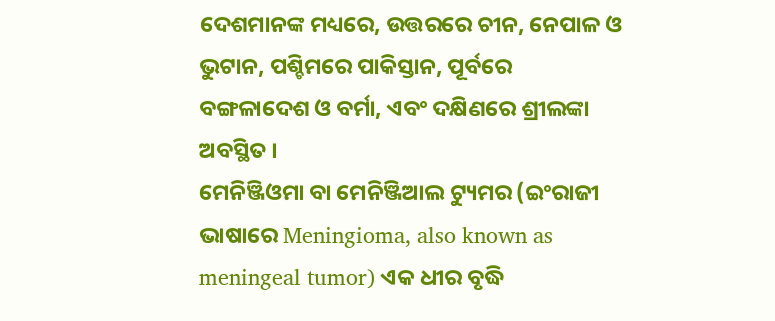ଦେଶମାନଙ୍କ ମଧ୍ୟରେ, ଉତ୍ତରରେ ଚୀନ, ନେପାଳ ଓ ଭୁଟାନ, ପଶ୍ଚିମରେ ପାକିସ୍ତାନ, ପୂର୍ବରେ ବଙ୍ଗଳାଦେଶ ଓ ବର୍ମା, ଏବଂ ଦକ୍ଷିଣରେ ଶ୍ରୀଲଙ୍କା ଅବସ୍ଥିତ ।
ମେନିଞ୍ଜିଓମା ବା ମେନିଞ୍ଜିଆଲ ଟ୍ୟୁମର (ଇଂରାଜୀ ଭାଷାରେ Meningioma, also known as meningeal tumor) ଏକ ଧୀର ବୃଦ୍ଧି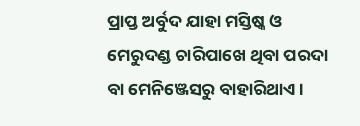ପ୍ରାପ୍ତ ଅର୍ବୁଦ ଯାହା ମସ୍ତିଷ୍କ ଓ ମେରୁଦଣ୍ଡ ଚାରିପାଖେ ଥିବା ପରଦା ବା ମେନିଞ୍ଜେସରୁ ବାହାରିଥାଏ ।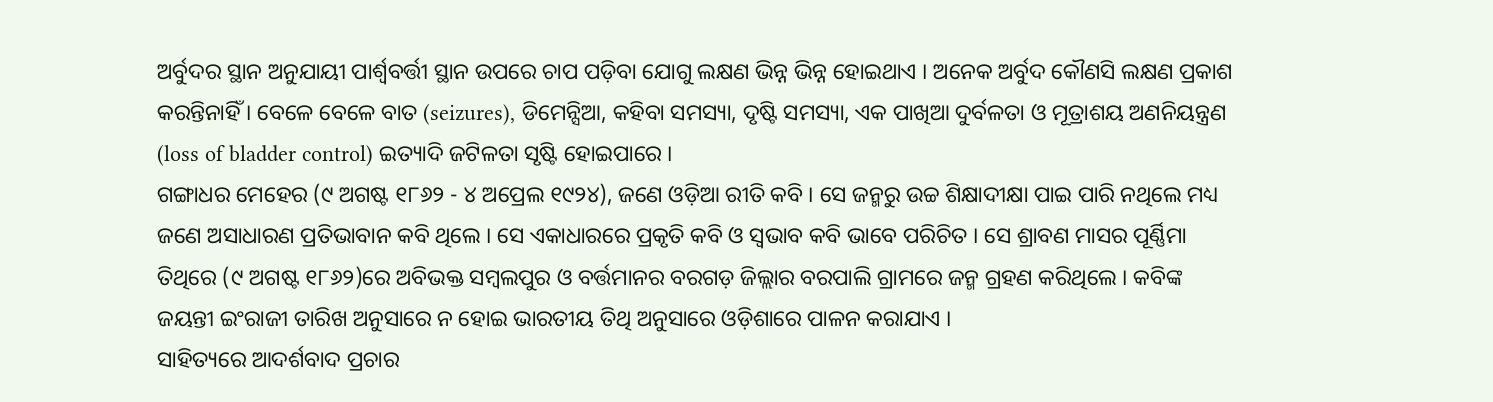ଅର୍ବୁଦର ସ୍ଥାନ ଅନୁଯାୟୀ ପାର୍ଶ୍ୱବର୍ତ୍ତୀ ସ୍ଥାନ ଉପରେ ଚାପ ପଡ଼ିବା ଯୋଗୁ ଲକ୍ଷଣ ଭିନ୍ନ ଭିନ୍ନ ହୋଇଥାଏ । ଅନେକ ଅର୍ବୁଦ କୌଣସି ଲକ୍ଷଣ ପ୍ରକାଶ କରନ୍ତିନାହିଁ । ବେଳେ ବେଳେ ବାତ (seizures), ଡିମେନ୍ସିଆ, କହିବା ସମସ୍ୟା, ଦୃଷ୍ଟି ସମସ୍ୟା, ଏକ ପାଖିଆ ଦୁର୍ବଳତା ଓ ମୂତ୍ରାଶୟ ଅଣନିୟନ୍ତ୍ରଣ (loss of bladder control) ଇତ୍ୟାଦି ଜଟିଳତା ସୃଷ୍ଟି ହୋଇପାରେ ।
ଗଙ୍ଗାଧର ମେହେର (୯ ଅଗଷ୍ଟ ୧୮୬୨ - ୪ ଅପ୍ରେଲ ୧୯୨୪), ଜଣେ ଓଡ଼ିଆ ରୀତି କବି । ସେ ଜନ୍ମରୁ ଉଚ୍ଚ ଶିକ୍ଷାଦୀକ୍ଷା ପାଇ ପାରି ନଥିଲେ ମଧ୍ୟ ଜଣେ ଅସାଧାରଣ ପ୍ରତିଭାବାନ କବି ଥିଲେ । ସେ ଏକାଧାରରେ ପ୍ରକୃତି କବି ଓ ସ୍ଵଭାବ କବି ଭାବେ ପରିଚିତ । ସେ ଶ୍ରାବଣ ମାସର ପୂର୍ଣ୍ଣିମା ତିଥିରେ (୯ ଅଗଷ୍ଟ ୧୮୬୨)ରେ ଅବିଭକ୍ତ ସମ୍ବଲପୁର ଓ ବର୍ତ୍ତମାନର ବରଗଡ଼ ଜିଲ୍ଲାର ବରପାଲି ଗ୍ରାମରେ ଜନ୍ମ ଗ୍ରହଣ କରିଥିଲେ । କବିଙ୍କ ଜୟନ୍ତୀ ଇଂରାଜୀ ତାରିଖ ଅନୁସାରେ ନ ହୋଇ ଭାରତୀୟ ତିଥି ଅନୁସାରେ ଓଡ଼ିଶାରେ ପାଳନ କରାଯାଏ ।
ସାହିତ୍ୟରେ ଆଦର୍ଶବାଦ ପ୍ରଚାର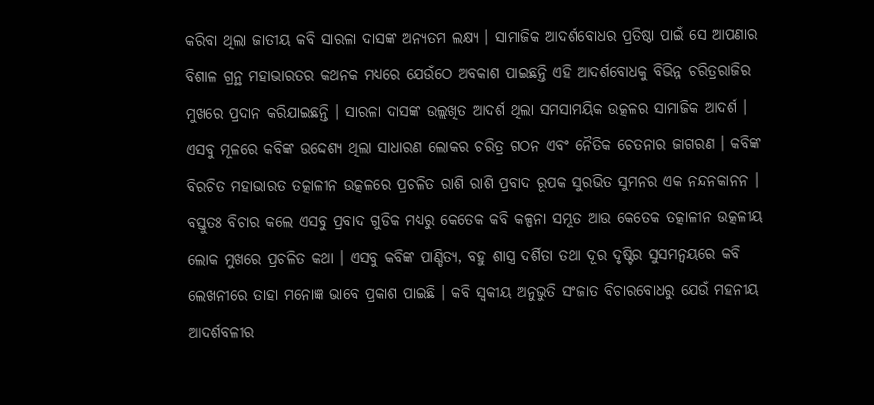କରିବା ଥିଲା ଜାତୀୟ କବି ସାରଳା ଦାସଙ୍କ ଅନ୍ୟତମ ଲକ୍ଷ୍ୟ । ସାମାଜିକ ଆଦର୍ଶବୋଧର ପ୍ରତିଷ୍ଠା ପାଇଁ ସେ ଆପଣାର ବିଶାଳ ଗ୍ରନ୍ଥ ମହାଭାରତର କଥନକ ମଧ୍ୟରେ ଯେଉଁଠେ ଅବକାଶ ପାଇଛନ୍ତି ଏହି ଆଦର୍ଶବୋଧକୁ ବିଭିନ୍ନ ଚରିତ୍ରରାଜିର ମୁଖରେ ପ୍ରଦାନ କରିଯାଇଛନ୍ତି । ସାରଳା ଦାସଙ୍କ ଉଲ୍ଲଖିତ ଆଦର୍ଶ ଥିଲା ସମସାମୟିକ ଉତ୍କଳର ସାମାଜିକ ଆଦର୍ଶ । ଏସବୁ ମୂଳରେ କବିଙ୍କ ଉଦ୍ଦେଶ୍ୟ ଥିଲା ସାଧାରଣ ଲୋକର ଚରିତ୍ର ଗଠନ ଏବଂ ନୈତିକ ଚେତନାର ଜାଗରଣ । କବିଙ୍କ ବିରଚିତ ମହାଭାରତ ତତ୍କାଳୀନ ଉତ୍କଳରେ ପ୍ରଚଳିତ ରାଶି ରାଶି ପ୍ରବାଦ ରୂପକ ସୁରଭିତ ସୁମନର ଏକ ନନ୍ଦନକାନନ । ବସ୍ତୁତଃ ବିଚାର କଲେ ଏସବୁ ପ୍ରବାଦ ଗୁଡିକ ମଧ୍ୟରୁ କେତେକ କବି କଳ୍ପନା ସମ୍ଭୂତ ଆଉ କେତେକ ତତ୍କାଳୀନ ଉତ୍କଳୀୟ ଲୋକ ମୁଖରେ ପ୍ରଚଳିତ କଥା । ଏସବୁ କବିଙ୍କ ପାଣ୍ଡିତ୍ୟ, ବହୁ ଶାସ୍ତ୍ର ଦର୍ଶିତା ତଥା ଦୂର ଦୃଷ୍ଟିର ସୁସମନ୍ଵୟରେ କବି ଲେଖନୀରେ ତାହା ମନୋଜ୍ଞ ଭାବେ ପ୍ରକାଶ ପାଇଛି । କବି ସ୍ଵକୀୟ ଅନୁଭୁତି ସଂଜାତ ବିଚାରବୋଧରୁ ଯେଉଁ ମହନୀୟ ଆଦର୍ଶବଳୀର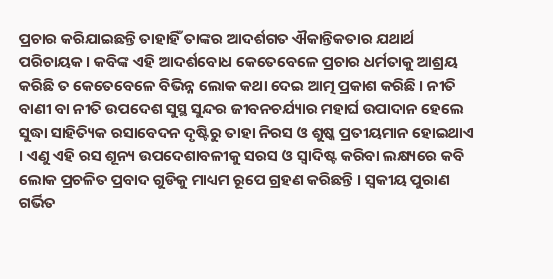ପ୍ରଚାର କରିଯାଇଛନ୍ତି ତାହାହିଁ ତାଙ୍କର ଆଦର୍ଶଗତ ଐକାନ୍ତିକତାର ଯଥାର୍ଥ ପରିଚାୟକ । କବିଙ୍କ ଏହି ଆଦର୍ଶବୋଧ କେତେବେଳେ ପ୍ରଚାର ଧର୍ମତାକୁ ଆଶ୍ରୟ କରିଛି ତ କେତେବେଳେ ବିଭିନ୍ନ ଲୋକ କଥା ଦେଇ ଆତ୍ମ ପ୍ରକାଶ କରିଛି । ନୀତି ବାଣୀ ବା ନୀତି ଉପଦେଶ ସୁସ୍ଥ ସୁନ୍ଦର ଜୀବନଚର୍ଯ୍ୟାର ମହାର୍ଘ ଉପାଦାନ ହେଲେ ସୁଦ୍ଧା ସାହିତ୍ୟିକ ରସାବେଦନ ଦୃଷ୍ଟିରୁ ତାହା ନିରସ ଓ ଶୁଷ୍କ ପ୍ରତୀୟମାନ ହୋଇଥାଏ । ଏଣୁ ଏହି ରସ ଶୂନ୍ୟ ଉପଦେଶାବଳୀକୁ ସରସ ଓ ସ୍ଵାଦିଷ୍ଟ କରିବା ଲକ୍ଷ୍ୟରେ କବି ଲୋକ ପ୍ରଚଳିତ ପ୍ରବାଦ ଗୁଡିକୁ ମାଧ୍ୟମ ରୂପେ ଗ୍ରହଣ କରିଛନ୍ତି । ସ୍ଵକୀୟ ପୁରାଣ ଗର୍ଭିତ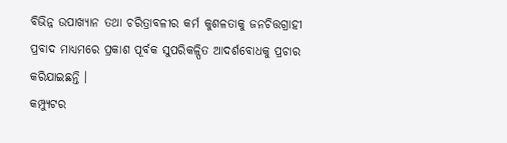ବିଭିନ୍ନ ଉପାଖ୍ୟାନ ତଥା ଚରିତ୍ରାବଳୀର କର୍ମ କୁଶଳତାକୁ ଜନଚିତ୍ତଗ୍ରାହୀ ପ୍ରବାଦ ମାଧ୍ୟମରେ ପ୍ରକାଶ ପୂର୍ବକ ସୁପରିକଳ୍ପିତ ଆଦର୍ଶବୋଧକୁ ପ୍ରଚାର କରିଯାଇଛନ୍ତି ।
କମ୍ପ୍ୟୁଟର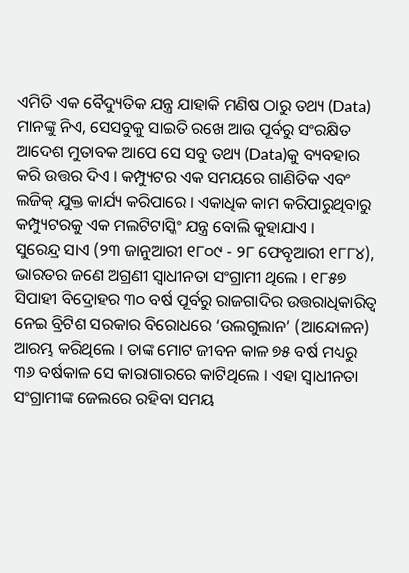ଏମିତି ଏକ ବୈଦ୍ୟୁତିକ ଯନ୍ତ୍ର ଯାହାକି ମଣିଷ ଠାରୁ ତଥ୍ୟ (Data) ମାନଙ୍କୁ ନିଏ, ସେସବୁକୁ ସାଇତି ରଖେ ଆଉ ପୂର୍ବରୁ ସଂରକ୍ଷିତ ଆଦେଶ ମୁତାବକ ଆପେ ସେ ସବୁ ତଥ୍ୟ (Data)କୁ ବ୍ୟବହାର କରି ଉତ୍ତର ଦିଏ । କମ୍ପ୍ୟୁଟର ଏକ ସମୟରେ ଗାଣିତିକ ଏବଂ ଲଜିକ୍ ଯୁକ୍ତ କାର୍ଯ୍ୟ କରିପାରେ । ଏକାଧିକ କାମ କରିପାରୁଥିବାରୁ କମ୍ପ୍ୟୁଟରକୁ ଏକ ମଲଟିଟାସ୍କିଂ ଯନ୍ତ୍ର ବୋଲି କୁହାଯାଏ ।
ସୁରେନ୍ଦ୍ର ସାଏ (୨୩ ଜାନୁଆରୀ ୧୮୦୯ - ୨୮ ଫେବୃଆରୀ ୧୮୮୪), ଭାରତର ଜଣେ ଅଗ୍ରଣୀ ସ୍ୱାଧୀନତା ସଂଗ୍ରାମୀ ଥିଲେ । ୧୮୫୭ ସିପାହୀ ବିଦ୍ରୋହର ୩୦ ବର୍ଷ ପୂର୍ବରୁ ରାଜଗାଦିର ଉତ୍ତରାଧିକାରିତ୍ଵ ନେଇ ବ୍ରିଟିଶ ସରକାର ବିରୋଧରେ ‘ଉଲଗୁଲାନ’ (ଆନ୍ଦୋଳନ) ଆରମ୍ଭ କରିଥିଲେ । ତାଙ୍କ ମୋଟ ଜୀବନ କାଳ ୭୫ ବର୍ଷ ମଧ୍ୟରୁ ୩୬ ବର୍ଷକାଳ ସେ କାରାଗାରରେ କାଟିଥିଲେ । ଏହା ସ୍ଵାଧୀନତା ସଂଗ୍ରାମୀଙ୍କ ଜେଲରେ ରହିବା ସମୟ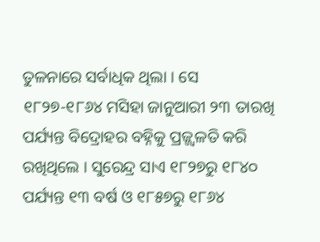ତୁଳନାରେ ସର୍ବାଧିକ ଥିଲା । ସେ ୧୮୨୭-୧୮୬୪ ମସିହା ଜାନୁଆରୀ ୨୩ ତାରଖି ପର୍ଯ୍ୟନ୍ତ ବିଦ୍ରୋହର ବହ୍ନିକୁ ପ୍ରଜ୍ଜ୍ୱଳତି କରି ରଖିଥିଲେ । ସୁରେନ୍ଦ୍ର ସାଏ ୧୮୨୭ରୁ ୧୮୪୦ ପର୍ଯ୍ୟନ୍ତ ୧୩ ବର୍ଷ ଓ ୧୮୫୭ରୁ ୧୮୬୪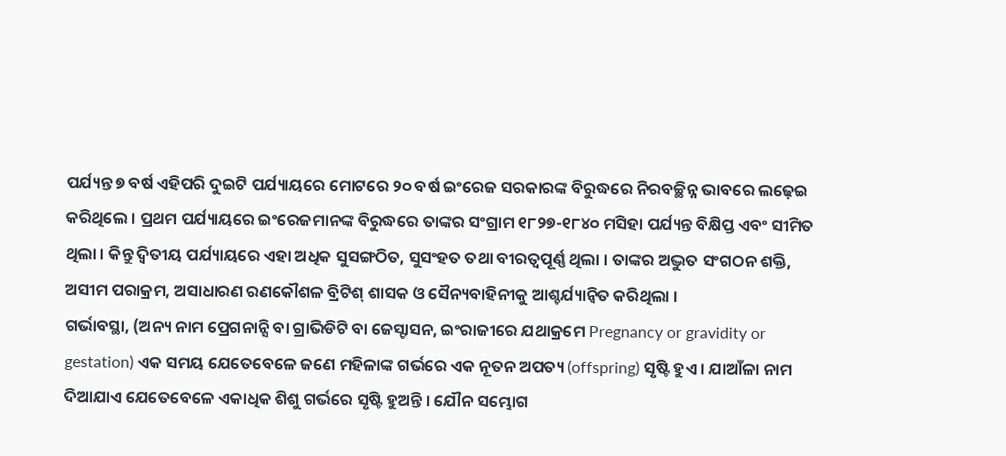ପର୍ଯ୍ୟନ୍ତ ୭ ବର୍ଷ ଏହିପରି ଦୁଇଟି ପର୍ଯ୍ୟାୟରେ ମୋଟରେ ୨୦ ବର୍ଷ ଇଂରେଜ ସରକାରଙ୍କ ବିରୁଦ୍ଧରେ ନିରବଚ୍ଛିନ୍ନ ଭାବରେ ଲଢ଼େଇ କରିଥିଲେ । ପ୍ରଥମ ପର୍ଯ୍ୟାୟରେ ଇଂରେଜମାନଙ୍କ ବିରୁଦ୍ଧରେ ତାଙ୍କର ସଂଗ୍ରାମ ୧୮୨୭-୧୮୪୦ ମସିହା ପର୍ଯ୍ୟନ୍ତ ବିକ୍ଷିପ୍ତ ଏବଂ ସୀମିତ ଥିଲା । କିନ୍ତୁ ଦ୍ୱିତୀୟ ପର୍ଯ୍ୟାୟରେ ଏହା ଅଧିକ ସୁସଙ୍ଗଠିତ, ସୁସଂହତ ତଥା ବୀରତ୍ୱପୂର୍ଣ୍ଣ ଥିଲା । ତାଙ୍କର ଅଦ୍ଭୁତ ସଂଗଠନ ଶକ୍ତି, ଅସୀମ ପରାକ୍ରମ, ଅସାଧାରଣ ରଣକୌଶଳ ବ୍ରିଟିଶ୍ ଶାସକ ଓ ସୈନ୍ୟବାହିନୀକୁ ଆଶ୍ଚର୍ଯ୍ୟାନ୍ୱିତ କରିଥିଲା ।
ଗର୍ଭାବସ୍ଥା, (ଅନ୍ୟ ନାମ ପ୍ରେଗନାନ୍ସି ବା ଗ୍ରାଭିଡିଟି ବା ଜେସ୍ଟାସନ, ଇଂରାଜୀରେ ଯଥାକ୍ରମେ Pregnancy or gravidity or gestation) ଏକ ସମୟ ଯେତେବେଳେ ଜଣେ ମହିଳାଙ୍କ ଗର୍ଭରେ ଏକ ନୂତନ ଅପତ୍ୟ (offspring) ସୃଷ୍ଟି ହୁଏ । ଯାଆଁଳା ନାମ ଦିଆଯାଏ ଯେତେବେଳେ ଏକାଧିକ ଶିଶୁ ଗର୍ଭରେ ସୃଷ୍ଟି ହୁଅନ୍ତି । ଯୌନ ସମ୍ଭୋଗ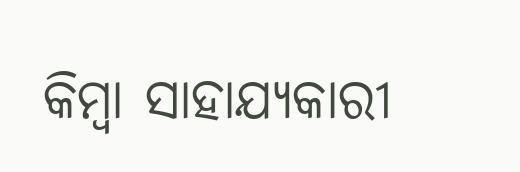କିମ୍ବା ସାହାଯ୍ୟକାରୀ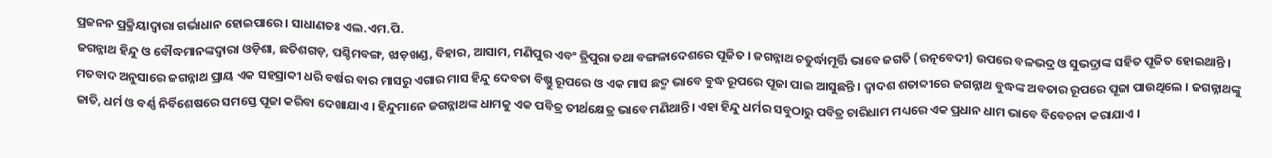ପ୍ରଜନନ ପ୍ରକ୍ରିୟାଦ୍ୱାରା ଗର୍ଭାଧାନ ହୋଇପାରେ । ସାଧାଣତଃ ଏଲ.ଏମ.ପି.
ଜଗନ୍ନାଥ ହିନ୍ଦୁ ଓ ବୌଦ୍ଧମାନଙ୍କଦ୍ୱାରା ଓଡ଼ିଶା, ଛତିଶଗଡ଼, ପଶ୍ଚିମବଙ୍ଗ, ଝାଡ଼ଖଣ୍ଡ, ବିହାର, ଆସାମ, ମଣିପୁର ଏବଂ ତ୍ରିପୁରା ତଥା ବଙ୍ଗଳାଦେଶରେ ପୂଜିତ । ଜଗନ୍ନାଥ ଚତୁର୍ଦ୍ଧାମୂର୍ତ୍ତି ଭାବେ ଜଗତି (ରତ୍ନବେଦୀ) ଉପରେ ବଳଭଦ୍ର ଓ ସୁଭଦ୍ରାଙ୍କ ସହିତ ପୂଜିତ ହୋଇଥାନ୍ତି । ମତବାଦ ଅନୁସାରେ ଜଗନ୍ନାଥ ପ୍ରାୟ ଏକ ସହସ୍ରାବ୍ଦୀ ଧରି ବର୍ଷର ବାର ମାସରୁ ଏଗାର ମାସ ହିନ୍ଦୁ ଦେବତା ବିଷ୍ଣୁ ରୂପରେ ଓ ଏକ ମାସ ଛଦ୍ମ ଭାବେ ବୁଦ୍ଧ ରୂପରେ ପୂଜା ପାଇ ଆସୁଛନ୍ତି । ଦ୍ଵାଦଶ ଶତାବ୍ଦୀରେ ଜଗନ୍ନାଥ ବୁଦ୍ଧଙ୍କ ଅବତାର ରୂପରେ ପୂଜା ପାଉଥିଲେ । ଜଗନ୍ନାଥଙ୍କୁ ଜାତି, ଧର୍ମ ଓ ବର୍ଣ୍ଣ ନିର୍ବିଶେଷରେ ସମସ୍ତେ ପୂଜା କରିବା ଦେଖାଯାଏ । ହିନ୍ଦୁମାନେ ଜଗନ୍ନାଥଙ୍କ ଧାମକୁ ଏକ ପବିତ୍ର ତୀର୍ଥକ୍ଷେତ୍ର ଭାବେ ମଣିଥାନ୍ତି। ଏହା ହିନ୍ଦୁ ଧର୍ମର ସବୁଠାରୁ ପବିତ୍ର ଚାରିଧାମ ମଧ୍ୟରେ ଏକ ପ୍ରଧାନ ଧାମ ଭାବେ ବିବେଚନା କରାଯାଏ ।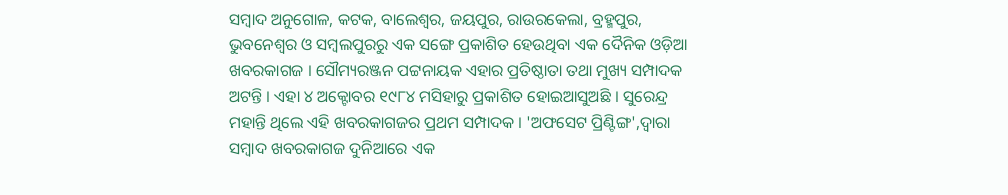ସମ୍ବାଦ ଅନୁଗୋଳ, କଟକ, ବାଲେଶ୍ଵର, ଜୟପୁର, ରାଉରକେଲା, ବ୍ରହ୍ମପୁର, ଭୁବନେଶ୍ଵର ଓ ସମ୍ବଲପୁରରୁ ଏକ ସଙ୍ଗେ ପ୍ରକାଶିତ ହେଉଥିବା ଏକ ଦୈନିକ ଓଡ଼ିଆ ଖବରକାଗଜ । ସୌମ୍ୟରଞ୍ଜନ ପଟ୍ଟନାୟକ ଏହାର ପ୍ରତିଷ୍ଠାତା ତଥା ମୁଖ୍ୟ ସମ୍ପାଦକ ଅଟନ୍ତି । ଏହା ୪ ଅକ୍ଟୋବର ୧୯୮୪ ମସିହାରୁ ପ୍ରକାଶିତ ହୋଇଆସୁଅଛି । ସୁରେନ୍ଦ୍ର ମହାନ୍ତି ଥିଲେ ଏହି ଖବରକାଗଜର ପ୍ରଥମ ସମ୍ପାଦକ । 'ଅଫସେଟ ପ୍ରିଣ୍ଟିଙ୍ଗ',ଦ୍ଵାରା ସମ୍ବାଦ ଖବରକାଗଜ ଦୁନିଆରେ ଏକ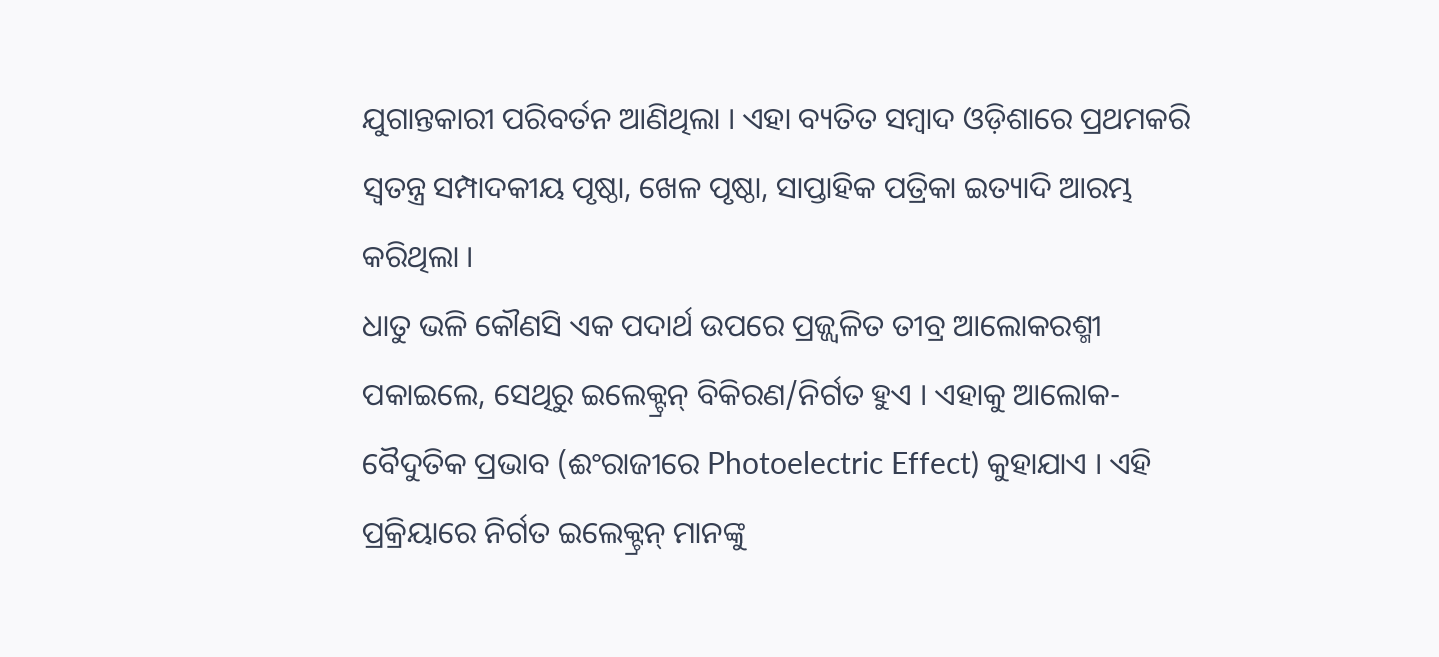ଯୁଗାନ୍ତକାରୀ ପରିବର୍ତନ ଆଣିଥିଲା । ଏହା ବ୍ୟତିତ ସମ୍ବାଦ ଓଡ଼ିଶାରେ ପ୍ରଥମକରି ସ୍ଵତନ୍ତ୍ର ସମ୍ପାଦକୀୟ ପୃଷ୍ଠା, ଖେଳ ପୃଷ୍ଠା, ସାପ୍ତାହିକ ପତ୍ରିକା ଇତ୍ୟାଦି ଆରମ୍ଭ କରିଥିଲା ।
ଧାତୁ ଭଳି କୌଣସି ଏକ ପଦାର୍ଥ ଉପରେ ପ୍ରଜ୍ଜ୍ଵଳିତ ତୀବ୍ର ଆଲୋକରଶ୍ମୀ ପକାଇଲେ, ସେଥିରୁ ଇଲେକ୍ଟ୍ରନ୍ ବିକିରଣ/ନିର୍ଗତ ହୁଏ । ଏହାକୁ ଆଲୋକ-ବୈଦୁତିକ ପ୍ରଭାବ (ଈଂରାଜୀରେ Photoelectric Effect) କୁହାଯାଏ । ଏହି ପ୍ରକ୍ରିୟାରେ ନିର୍ଗତ ଇଲେକ୍ଟ୍ରନ୍ ମାନଙ୍କୁ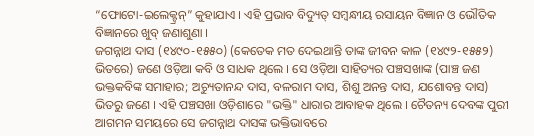“ଫୋଟୋ-ଇଲେକ୍ଟ୍ରନ୍” କୁହାଯାଏ । ଏହି ପ୍ରଭାବ ବିଦ୍ୟୁତ୍ ସମ୍ଵନ୍ଧୀୟ ରସାୟନ ବିଜ୍ଞାନ ଓ ଭୌତିକ ବିଜ୍ଞାନରେ ଖୁବ୍ ଜଣାଶୁଣା ।
ଜଗନ୍ନାଥ ଦାସ (୧୪୯୦-୧୫୫୦) (କେତେକ ମତ ଦେଇଥାନ୍ତି ତାଙ୍କ ଜୀବନ କାଳ (୧୪୯୨-୧୫୫୨) ଭିତରେ) ଜଣେ ଓଡ଼ିଆ କବି ଓ ସାଧକ ଥିଲେ । ସେ ଓଡ଼ିଆ ସାହିତ୍ୟର ପଞ୍ଚସଖାଙ୍କ (ପାଞ୍ଚ ଜଣ ଭକ୍ତକବିଙ୍କ ସମାହାର; ଅଚ୍ୟୁତାନନ୍ଦ ଦାସ, ବଳରାମ ଦାସ, ଶିଶୁ ଅନନ୍ତ ଦାସ, ଯଶୋବନ୍ତ ଦାସ) ଭିତରୁ ଜଣେ । ଏହି ପଞ୍ଚସଖା ଓଡ଼ିଶାରେ "ଭକ୍ତି" ଧାରାର ଆବାହକ ଥିଲେ । ଚୈତନ୍ୟ ଦେବଙ୍କ ପୁରୀ ଆଗମନ ସମୟରେ ସେ ଜଗନ୍ନାଥ ଦାସଙ୍କ ଭକ୍ତିଭାବରେ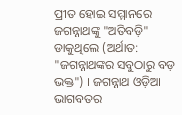ପ୍ରୀତ ହୋଇ ସମ୍ମାନରେ ଜଗନ୍ନାଥଙ୍କୁ "ଅତିବଡ଼ି" ଡାକୁଥିଲେ (ଅର୍ଥାତ: "ଜଗନ୍ନାଥଙ୍କର ସବୁଠାରୁ ବଡ଼ ଭକ୍ତ") । ଜଗନ୍ନାଥ ଓଡ଼ିଆ ଭାଗବତର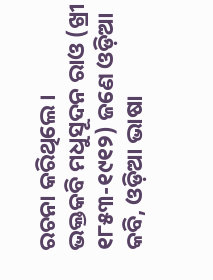ରଚନା କରିଥିଲେ ।
ଭକ୍ତକବି ମଧୁସୂଦନ ରାଓ (ଖ୍ରୀ ୧୮୫୩-୧୯୧୨) ଜଣେ ଓଡ଼ିଆ କବି, ଓଡ଼ିଆ ଭାଷା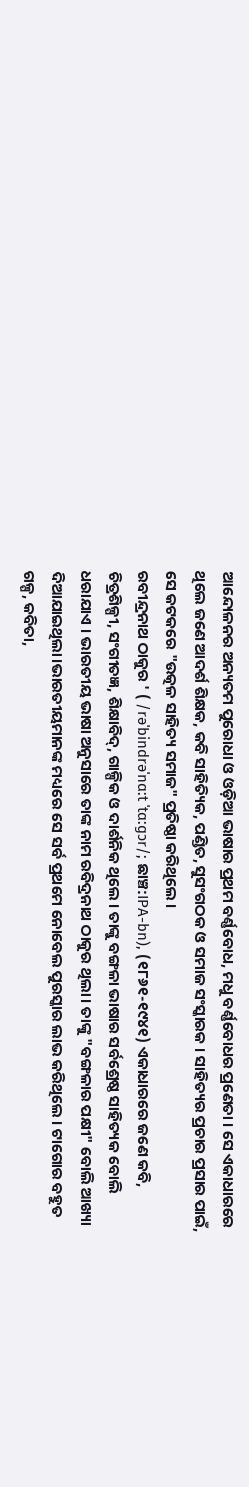ଆନ୍ଦୋଳନର ଅନ୍ୟତମ ପୁରୋଧା ଓ ଓଡ଼ିଆ ଭାଷାର ପ୍ରଥମ ବର୍ଣ୍ଣବୋଧ, ମଧୁ ବର୍ଣ୍ଣବୋଧର ପ୍ରଣେତା । ସେ ଏକାଧାରରେ ଥିଲେ ଜଣେ ଆଦର୍ଶ ଶିକ୍ଷକ, କବି ସାହିତ୍ୟିକ, ପଣ୍ଡିତ, ସୁସଂଗଠକ ଓ ସମାଜ ସଂସ୍କାରକ । ସାହିତ୍ୟର ପ୍ରଚାର ପ୍ରସାର ପାଇଁ, ସେ କଟକରେ "ଉତ୍କଳ ସାହିତ୍ୟ ସମାଜ" ପ୍ରତିଷ୍ଠା କରିଥିଲେ ।
ରବୀନ୍ଦ୍ରନାଥ ଠାକୁର ' ( /rəˈbindrəˈnɑ:t ˈtɑ:ɡɔr/; ଛାଞ୍ଚ:IPA-bn), (୧୮୬୧-୧୯୪୧) ଏକାଧାରରେ ଜଣେ କବି, ଚିତ୍ରଶିଳ୍ପୀ, ସଂଗୀତଜ୍ଞ, ଶିକ୍ଷାବିଦ୍, ଗାଳ୍ପିକ ଓ ଦାର୍ଶନିକ ଥିଲେ । ତାଙ୍କୁ ବଙ୍ଗଳା ଭାଷାର ସର୍ବଶ୍ରେଷ୍ଠ ସାହିତ୍ୟକ ବୋଲି ଧରାଯାଏ । ଭାରତୀୟ ଭାଷା ଅନୁସାରେ ତାଙ୍କ ନାମ ରବିଦ୍ରନାଥ ଠାକୁର ଥିଲା। ତାଙ୍କୁ "ବଙ୍ଗଳାର ପକ୍ଷୀ" ବୋଲି ଆଖ୍ୟା ଦିଆଯାଇଥିଲା।ଭାରତୀୟମାନଙ୍କ ମଧ୍ୟରେ ସେ ସର୍ବ ପ୍ରଥମେ ନୋବେଲ ପୁରସ୍କାର ଲାଭ କରିଥିଲେ । ଟାଗୋର ବହୁତ ଗଳ୍ପ, କବିତା,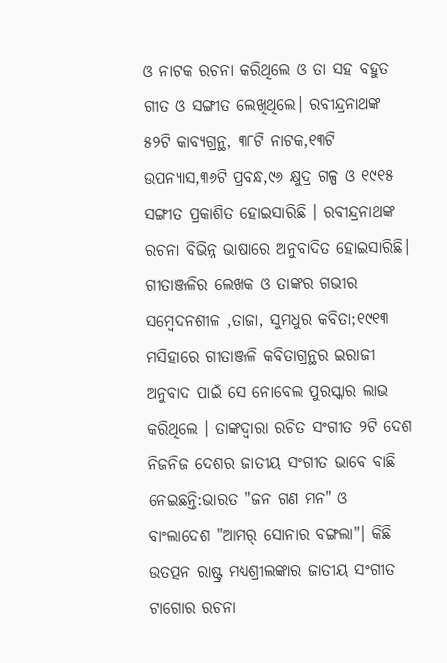ଓ ନାଟକ ରଚନା କରିଥିଲେ ଓ ତା ସହ ବହୁତ ଗୀତ ଓ ସଙ୍ଗୀତ ଲେଖିଥିଲେ। ରବୀନ୍ଦ୍ରନାଥଙ୍କ ୫୨ଟି କାବ୍ୟଗ୍ରନ୍ଥ, ୩୮ଟି ନାଟକ,୧୩ଟି ଉପନ୍ୟାସ,୩୬ଟି ପ୍ରବନ୍ଧ,୯୬ କ୍ଷୁଦ୍ର ଗଳ୍ପ ଓ ୧୯୧୫ ସଙ୍ଗୀତ ପ୍ରକାଶିତ ହୋଇସାରିଛି । ରବୀନ୍ଦ୍ରନାଥଙ୍କ ରଚନା ବିଭିନ୍ନ ଭାଷାରେ ଅନୁବାଦିତ ହୋଇସାରିଛି। ଗୀତାଞ୍ଜଳିର ଲେଖକ ଓ ତାଙ୍କର ଗଭୀର ସମ୍ବେଦନଶୀଳ ,ତାଜା, ସୁମଧୁର କବିତା;୧୯୧୩ ମସିହାରେ ଗୀତାଞ୍ଜଳି କବିତାଗ୍ରନ୍ଥର ଇରାଜୀ ଅନୁବାଦ ପାଇଁ ସେ ନୋବେଲ ପୁରସ୍କାର ଲାଭ କରିଥିଲେ । ତାଙ୍କଦ୍ୱାରା ରଚିତ ସଂଗୀତ ୨ଟି ଦେଶ ନିଜନିଜ ଦେଶର ଜାତୀୟ ସଂଗୀତ ଭାବେ ବାଛି ନେଇଛନ୍ତି:ଭାରତ "ଜନ ଗଣ ମନ" ଓ ବାଂଲାଦେଶ "ଆମର୍ ସୋନାର ବଙ୍ଗଲା"। କିଛି ଉତତ୍ପନ ରାଷ୍ଟ୍ର ମଧ୍ୟଶ୍ରୀଲଙ୍କାର ଜାତୀୟ ସଂଗୀତ ଟାଗୋର ରଚନା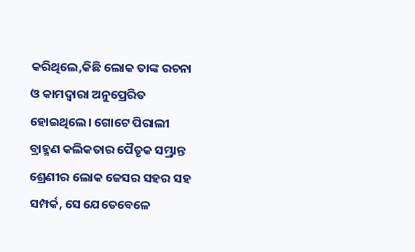କରିଥିଲେ,କିଛି ଲୋକ ତାଙ୍କ ରଚନା ଓ କାମଦ୍ୱାରା ଅନୁପ୍ରେରିତ ହୋଇଥିଲେ। ଗୋଟେ ପିରାଲୀ ବ୍ରାହ୍ମଣ କଲିକତାର ପୈତୃକ ସମ୍ଭ୍ରାନ୍ତ ଶ୍ରେଣୀର ଲୋକ ଜେସର ସହର ସହ ସମ୍ପର୍କ, ସେ ଯେତେବେଳେ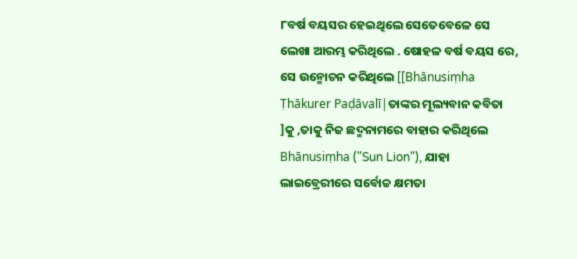୮ବର୍ଷ ବୟସର ହେଇଥିଲେ ସେତେବେଳେ ସେ ଲେଖା ଆରମ୍ଭ କରିଥିଲେ . ଷୋହଳ ବର୍ଷ ବୟସ ରେ, ସେ ଉନ୍ମୋଚନ କରିଥିଲେ [[Bhānusiṃha Ṭhākurer Paḍāvalī|ତାଙ୍କର ମୂଲ୍ୟବାନ କବିତା ]କୁ ,ତାକୁ ନିଜ ଛଦ୍ମନାମରେ ବାହାର କରିଥିଲେ Bhānusiṃha ("Sun Lion"), ଯାହା ଲାଇବ୍ରେରୀରେ ସର୍ବୋଚ୍ଚ କ୍ଷମତା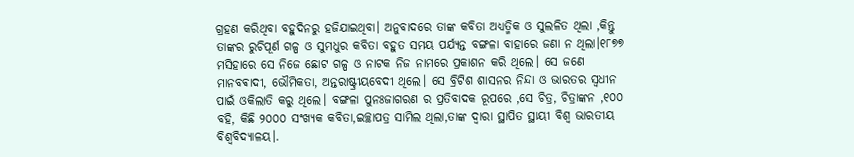ଗ୍ରହଣ କରିଥିବା ବହୁଦିନରୁ ହଜିଯାଇଥିବା। ଅନୁବାଦରେ ତାଙ୍କ କବିତା ଅଧ୍ୟତ୍ମିକ ଓ ସୁଲଳିତ ଥିଲା ,କିନ୍ତୁ ତାଙ୍କର ରୁଚିପୂର୍ଣ ଗଳ୍ପ ଓ ସୁମଧୁର କବିତା ବହୁତ ସମୟ ପର୍ଯ୍ୟନ୍ତ ବଙ୍ଗଳା ବାହାରେ ଜଣା ନ ଥିଲା।୧୮୭୭ ମସିହାରେ ସେ ନିଜେ ଛୋଟ ଗଳ୍ପ ଓ ନାଟକ ନିଜ ନାମରେ ପ୍ରକାଶନ କରି ଥିଲେ। ସେ ଜଣେ ମାନବଵାଦୀ, ଭୌମିକତା, ଅନ୍ତରାଷ୍ଟ୍ରୀୟବେଦୀ ଥିଲେ। ସେ ବ୍ରିଟିଶ ଶାସନର ନିନ୍ଦା ଓ ଭାରତର ସ୍ଵଧୀନ ପାଇଁ ଓକିଲାତି କରୁ ଥିଲେ। ବଙ୍ଗଳା ପୁନଃଜାଗରଣ ର ପ୍ରତିବାଦକ ରୂପରେ ,ସେ ଚିତ୍ର, ଚିତ୍ରାଙ୍କନ ,୧୦୦ ବହି, କିଛି ୨୦୦୦ ସଂଖ୍ୟକ କବିତା,ଇଚ୍ଛାପତ୍ର ସାମିଲ ଥିଲା,ତାଙ୍କ ଦ୍ବାରା ସ୍ଥାପିତ ସ୍ଥାୟୀ ବିଶ୍ୱ ଭାରତୀୟ ବିଶ୍ୱବିଦ୍ୟାଳୟ।.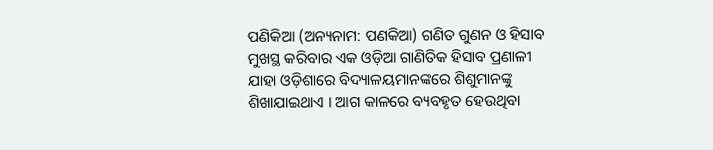ପଣିକିଆ (ଅନ୍ୟନାମ: ପଣକିଆ) ଗଣିତ ଗୁଣନ ଓ ହିସାବ ମୁଖସ୍ଥ କରିବାର ଏକ ଓଡ଼ିଆ ଗାଣିତିକ ହିସାବ ପ୍ରଣାଳୀ ଯାହା ଓଡ଼ିଶାରେ ବିଦ୍ୟାଳୟମାନଙ୍କରେ ଶିଶୁମାନଙ୍କୁ ଶିଖାଯାଇଥାଏ । ଆଗ କାଳରେ ବ୍ୟବହୃତ ହେଉଥିବା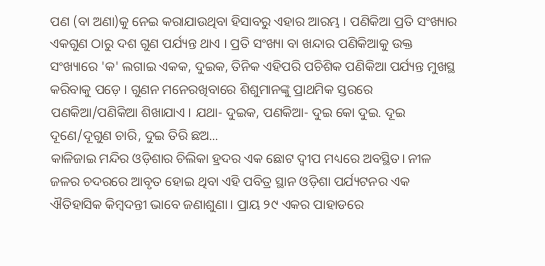ପଣ (ବା ଅଣା)କୁ ନେଇ କରାଯାଉଥିବା ହିସାବରୁ ଏହାର ଆରମ୍ଭ । ପଣିକିଆ ପ୍ରତି ସଂଖ୍ୟାର ଏକଗୁଣ ଠାରୁ ଦଶ ଗୁଣ ପର୍ଯ୍ୟନ୍ତ ଥାଏ । ପ୍ରତି ସଂଖ୍ୟା ବା ଖନ୍ଦାର ପଣିକିଆକୁ ଉକ୍ତ ସଂଖ୍ୟାରେ 'କ' ଲଗାଇ ଏକକ, ଦୁଇକ, ତିନିକ ଏହିପରି ପଚିଶିକ ପଣିକିଆ ପର୍ଯ୍ୟନ୍ତ ମୁଖସ୍ଥ କରିବାକୁ ପଡ଼େ । ଗୁଣନ ମନେରଖିବାରେ ଶିଶୁମାନଙ୍କୁ ପ୍ରାଥମିକ ସ୍ତରରେ ପଣକିଆ/ପଣିକିଆ ଶିଖାଯାଏ । ଯଥା- ଦୁଇକ, ପଣକିଆ- ଦୁଇ କୋ ଦୁଇ. ଦୂଇ ଦୂଣେ/ଦୂଗୁଣ ଚାରି, ଦୁଇ ତିରି ଛଅ...
କାଳିଜାଇ ମନ୍ଦିର ଓଡ଼ିଶାର ଚିଲିକା ହ୍ରଦର ଏକ ଛୋଟ ଦ୍ବୀପ ମଧ୍ୟରେ ଅବସ୍ଥିତ। ନୀଳ ଜଳର ଚଦରରେ ଆବୃତ ହୋଇ ଥିବା ଏହି ପବିତ୍ର ସ୍ଥାନ ଓଡ଼ିଶା ପର୍ଯ୍ୟଟନର ଏକ ଐତିହାସିକ କିମ୍ବଦନ୍ତୀ ଭାବେ ଜଣାଶୁଣା। ପ୍ରାୟ ୨୯ ଏକର ପାହାଡରେ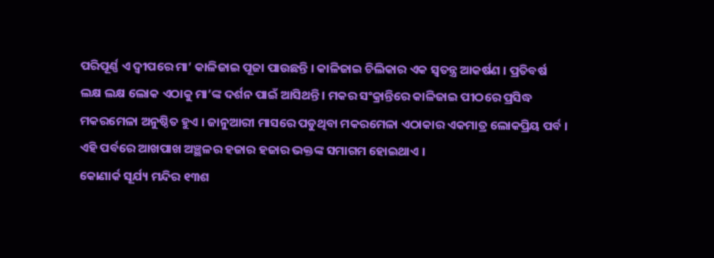ପରିପୂର୍ଣ୍ଣ ଏ ଦ୍ବୀପରେ ମା’ କାଳିଜାଇ ପୂଜା ପାଉଛନ୍ତି । କାଳିଜାଇ ଚିଲିକାର ଏକ ସ୍ଵତନ୍ତ୍ର ଆକର୍ଷଣ । ପ୍ରତିବର୍ଷ ଲକ୍ଷ ଲକ୍ଷ ଲୋକ ଏଠାକୁ ମା’ଙ୍କ ଦର୍ଶନ ପାଇଁ ଆସିଥନ୍ତି । ମକର ସଂକ୍ରାନ୍ତିରେ କାଳିଜାଇ ପୀଠରେ ପ୍ରସିଦ୍ଧ ମକରମେଳା ଅନୁଷ୍ଠିତ ହୁଏ । ଜାନୁଆରୀ ମାସରେ ପଡୁଥିବା ମକରମେଳା ଏଠାକାର ଏକମାତ୍ର ଲୋକପ୍ରିୟ ପର୍ବ । ଏହି ପର୍ବରେ ଆଖପାଖ ଅଞ୍ଛଳର ହଜାର ହଜାର ଭକ୍ତଙ୍କ ସମାଗମ ହୋଇଥାଏ ।
କୋଣାର୍କ ସୂର୍ଯ୍ୟ ମନ୍ଦିର ୧୩ଶ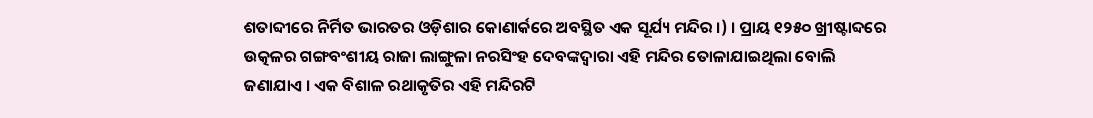ଶତାବ୍ଦୀରେ ନିର୍ମିତ ଭାରତର ଓଡ଼ିଶାର କୋଣାର୍କରେ ଅବସ୍ଥିତ ଏକ ସୂର୍ଯ୍ୟ ମନ୍ଦିର ।) । ପ୍ରାୟ ୧୨୫୦ ଖ୍ରୀଷ୍ଟାବ୍ଦରେ ଉତ୍କଳର ଗଙ୍ଗବଂଶୀୟ ରାଜା ଲାଙ୍ଗୁଳା ନରସିଂହ ଦେବଙ୍କଦ୍ୱାରା ଏହି ମନ୍ଦିର ତୋଳାଯାଇଥିଲା ବୋଲି ଜଣାଯାଏ । ଏକ ବିଶାଳ ରଥାକୃତିର ଏହି ମନ୍ଦିରଟି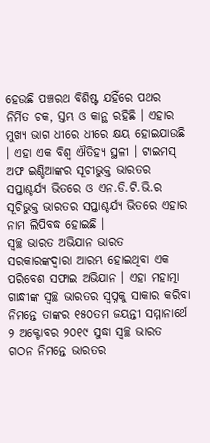ହେଉଛି ପଞ୍ଚରଥ ବିଶିଷ୍ଟ ଯହିଁରେ ପଥର ନିର୍ମିତ ଚକ, ସ୍ତମ୍ଭ ଓ କାନ୍ଥ ରହିଛି । ଏହାର ମୁଖ୍ୟ ଭାଗ ଧୀରେ ଧୀରେ କ୍ଷୟ ହୋଇଯାଉଛି । ଏହା ଏକ ବିଶ୍ୱ ଐତିହ୍ୟ ସ୍ଥଳୀ । ଟାଇମସ୍ ଅଫ ଇଣ୍ଡିଆଙ୍କର ସୂଚୀଭୁକ୍ତ ଭାରତର ସପ୍ତାଶ୍ଚର୍ଯ୍ୟ ଭିତରେ ଓ ଏନ.ଡି.ଟି.ଭି.ର ସୂଚିଭୁକ୍ତ ଭାରତର ସପ୍ତାଶ୍ଚର୍ଯ୍ୟ ଭିତରେ ଏହାର ନାମ ଲିପିବଦ୍ଧ ହୋଇଛି ।
ସ୍ୱଚ୍ଛ ଭାରତ ଅଭିଯାନ ଭାରତ ସରକାରଙ୍କଦ୍ୱାରା ଆରମ୍ଭ ହୋଇଥିବା ଏକ ପରିବେଶ ସଫାଇ ଅଭିଯାନ । ଏହା ମହାତ୍ମା ଗାନ୍ଧୀଙ୍କ ସ୍ୱଚ୍ଛ ଭାରତର ସ୍ଵପ୍ନକୁ ସାକାର କରିବା ନିମନ୍ତେ ତାଙ୍କର ୧୫୦ତମ ଜୟନ୍ତୀ ସମ୍ମାନାର୍ଥେ ୨ ଅକ୍ଟୋବର ୨୦୧୯ ସୁଦ୍ଧା ସ୍ୱଚ୍ଛ ଭାରତ ଗଠନ ନିମନ୍ତେ ଭାରତର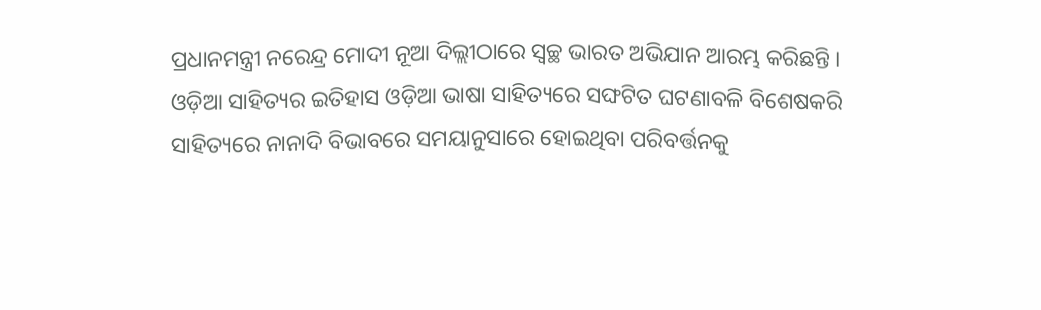ପ୍ରଧାନମନ୍ତ୍ରୀ ନରେନ୍ଦ୍ର ମୋଦୀ ନୂଆ ଦିଲ୍ଲୀଠାରେ ସ୍ୱଚ୍ଛ ଭାରତ ଅଭିଯାନ ଆରମ୍ଭ କରିଛନ୍ତି ।
ଓଡ଼ିଆ ସାହିତ୍ୟର ଇତିହାସ ଓଡ଼ିଆ ଭାଷା ସାହିତ୍ୟରେ ସଙ୍ଘଟିତ ଘଟଣାବଳି ବିଶେଷକରି ସାହିତ୍ୟରେ ନାନାଦି ବିଭାବରେ ସମୟାନୁସାରେ ହୋଇଥିବା ପରିବର୍ତ୍ତନକୁ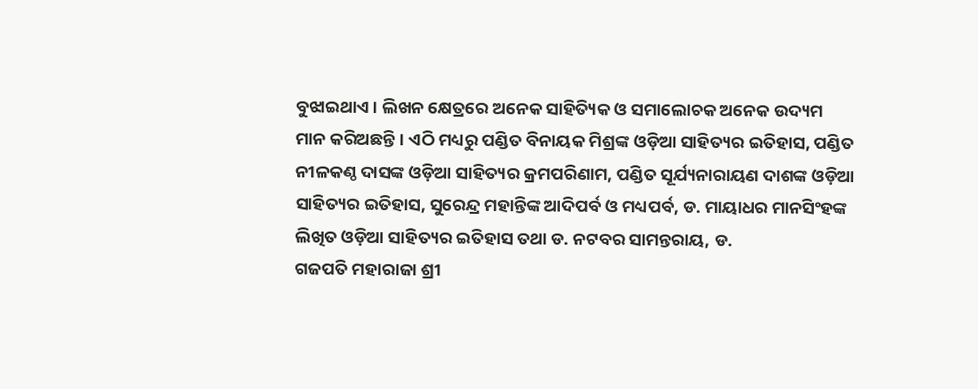ବୁଝାଇଥାଏ । ଲିଖନ କ୍ଷେତ୍ରରେ ଅନେକ ସାହିତ୍ୟିକ ଓ ସମାଲୋଚକ ଅନେକ ଉଦ୍ୟମ ମାନ କରିଅଛନ୍ତି । ଏଠି ମଧ୍ୟରୁ ପଣ୍ଡିତ ବିନାୟକ ମିଶ୍ରଙ୍କ ଓଡ଼ିଆ ସାହିତ୍ୟର ଇତିହାସ, ପଣ୍ଡିତ ନୀଳକଣ୍ଠ ଦାସଙ୍କ ଓଡ଼ିଆ ସାହିତ୍ୟର କ୍ରମପରିଣାମ, ପଣ୍ଡିତ ସୂର୍ଯ୍ୟନାରାୟଣ ଦାଶଙ୍କ ଓଡ଼ିଆ ସାହିତ୍ୟର ଇତିହାସ, ସୁରେନ୍ଦ୍ର ମହାନ୍ତିଙ୍କ ଆଦିପର୍ବ ଓ ମଧ୍ୟପର୍ବ, ଡ. ମାୟାଧର ମାନସିଂହଙ୍କ ଲିଖିତ ଓଡ଼ିଆ ସାହିତ୍ୟର ଇତିହାସ ତଥା ଡ. ନଟବର ସାମନ୍ତରାୟ, ଡ.
ଗଜପତି ମହାରାଜା ଶ୍ରୀ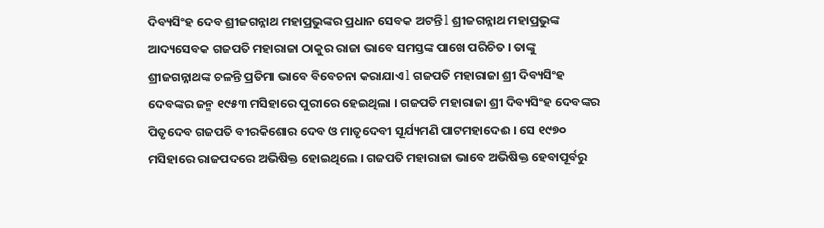ଦିବ୍ୟସିଂହ ଦେବ ଶ୍ରୀଜଗନ୍ନାଥ ମହାପ୍ରଭୁଙ୍କର ପ୍ରଧାନ ସେବକ ଅଟନ୍ତି l ଶ୍ରୀଜଗନ୍ନାଥ ମହାପ୍ରଭୁଙ୍କ ଆଦ୍ୟସେବକ ଗଜପତି ମହାରାଜା ଠାକୁର ରାଜା ଭାବେ ସମସ୍ତଙ୍କ ପାଖେ ପରିଚିତ । ତାଙ୍କୁ ଶ୍ରୀଜଗନ୍ନାଥଙ୍କ ଚଳନ୍ତି ପ୍ରତିମା ଭାବେ ବିବେଚନା କରାଯାଏ l ଗଜପତି ମହାରାଜା ଶ୍ରୀ ଦିବ୍ୟସିଂହ ଦେବଙ୍କର ଜନ୍ମ ୧୯୫୩ ମସିହାରେ ପୁରୀରେ ହେଇଥିଲା । ଗଜପତି ମହାରାଜା ଶ୍ରୀ ଦିବ୍ୟସିଂହ ଦେବଙ୍କର ପିତୃଦେବ ଗଜପତି ବୀରକିଶୋର ଦେବ ଓ ମାତୃଦେବୀ ସୂର୍ଯ୍ୟମଣି ପାଟମହାଦେଈ । ସେ ୧୯୭୦ ମସିହାରେ ରାଜପଦରେ ଅଭିଷିକ୍ତ ହୋଇଥିଲେ । ଗଜପତି ମହାରାଜା ଭାବେ ଅଭିଷିକ୍ତ ହେବାପୂର୍ବରୁ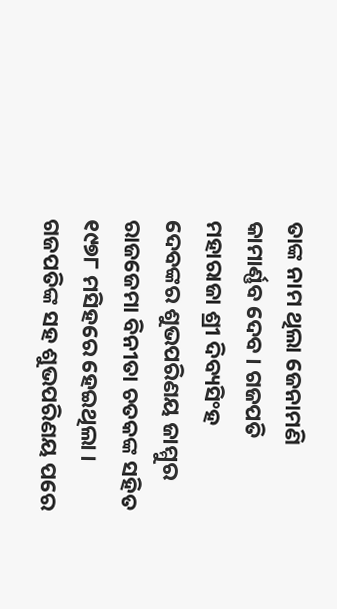ତାଙ୍କ ନାମ ଥିଲା ଜେନାମଣି କାମାର୍ଣ୍ଣବ ଦେବ । ଗଜପତି ମହାରାଜା ଶ୍ରୀ ଦିବ୍ୟସିଂହ ଦେବଙ୍କର ଶୁଭପରିଣୟ ଜାମ୍ମୁର ରାଜଜେମା ବିନୀତା ଚତକଙ୍କ ସହିତ ୧୯୭୮ ମସିହରେ ହେଇଥିଲା । ଗଜପତିଙ୍କ ସହ ଶୁଭପରିଣୟ ପରେ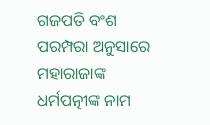ଗଜପତି ବଂଶ ପରମ୍ପରା ଅନୁସାରେ ମହାରାଜାଙ୍କ ଧର୍ମପତ୍ନୀଙ୍କ ନାମ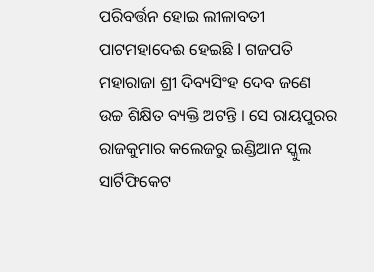ପରିବର୍ତ୍ତନ ହୋଇ ଲୀଳାବତୀ ପାଟମହାଦେଈ ହେଇଛି l ଗଜପତି ମହାରାଜା ଶ୍ରୀ ଦିବ୍ୟସିଂହ ଦେବ ଜଣେ ଉଚ୍ଚ ଶିକ୍ଷିତ ବ୍ୟକ୍ତି ଅଟନ୍ତି । ସେ ରାୟପୁରର ରାଜକୁମାର କଲେଜରୁ ଇଣ୍ଡିଆନ ସ୍କୁଲ ସାର୍ଟିଫିକେଟ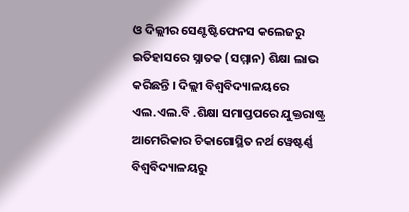ଓ ଦିଲ୍ଲୀର ସେଣ୍ଟଷ୍ଟିଫେନସ କଲେଜରୁ ଇତିହାସରେ ସ୍ନାତକ (ସମ୍ମାନ) ଶିକ୍ଷା ଲାଭ କରିଛନ୍ତି । ଦିଲ୍ଲୀ ବିଶ୍ଵବିଦ୍ୟାଳୟରେ ଏଲ.ଏଲ.ବି .ଶିକ୍ଷା ସମାପ୍ତପରେ ଯୁକ୍ତରାଷ୍ଟ୍ର ଆମେରିକାର ଚିକାଗୋସ୍ଥିତ ନର୍ଥ ୱେଷ୍ଟର୍ଣ୍ଣ ବିଶ୍ଵବିଦ୍ୟାଳୟରୁ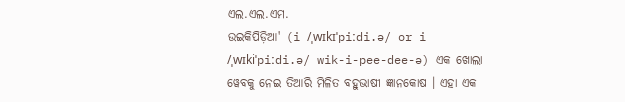ଏଲ.ଏଲ.ଏମ.
ଉଇକିପିଡ଼ିଆ' (i /ˌwɪkɪˈpiːdi.ə/ or i /ˌwɪkiˈpiːdi.ə/ wik-i-pee-dee-ə) ଏକ ଖୋଲା ୱେବକୁ ନେଇ ତିଆରି ମିଳିତ ବହୁଭାଷୀ ଜ୍ଞାନକୋଷ । ଏହା ଏକ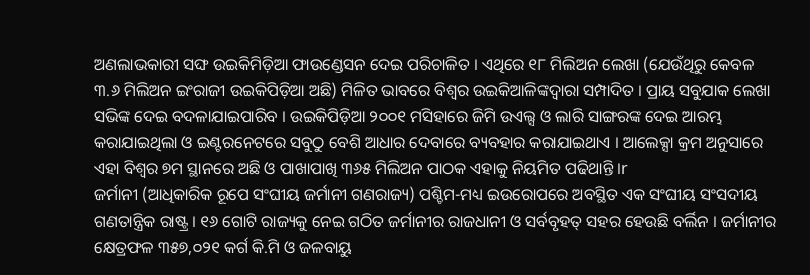ଅଣଲାଭକାରୀ ସଙ୍ଘ ଉଇକିମିଡ଼ିଆ ଫାଉଣ୍ଡେସନ ଦେଇ ପରିଚାଳିତ । ଏଥିରେ ୧୮ ମିଲିଅନ ଲେଖା (ଯେଉଁଥିରୁ କେବଳ ୩.୬ ମିଲିଅନ ଇଂରାଜୀ ଉଇକିପିଡ଼ିଆ ଅଛି) ମିଳିତ ଭାବରେ ବିଶ୍ଵର ଉଇକିଆଳିଙ୍କଦ୍ୱାରା ସମ୍ପାଦିତ । ପ୍ରାୟ ସବୁଯାକ ଲେଖା ସଭିଙ୍କ ଦେଇ ବଦଳାଯାଇପାରିବ । ଉଇକିପିଡ଼ିଆ ୨୦୦୧ ମସିହାରେ ଜିମି ଉଏଲ୍ସ ଓ ଲାରି ସାଙ୍ଗରଙ୍କ ଦେଇ ଆରମ୍ଭ କରାଯାଇଥିଲା ଓ ଇଣ୍ଟରନେଟରେ ସବୁଠୁ ବେଶି ଆଧାର ଦେବାରେ ବ୍ୟବହାର କରାଯାଇଥାଏ । ଆଲେକ୍ସା କ୍ରମ ଅନୁସାରେ ଏହା ବିଶ୍ଵର ୭ମ ସ୍ଥାନରେ ଅଛି ଓ ପାଖାପାଖି ୩୬୫ ମିଲିଅନ ପାଠକ ଏହାକୁ ନିୟମିତ ପଢିଥାନ୍ତି ।r
ଜର୍ମାନୀ (ଆଧିକାରିକ ରୂପେ ସଂଘୀୟ ଜର୍ମାନୀ ଗଣରାଜ୍ୟ) ପଶ୍ଚିମ-ମଧ୍ୟ ଇଉରୋପରେ ଅବସ୍ଥିତ ଏକ ସଂଘୀୟ ସଂସଦୀୟ ଗଣତାନ୍ତ୍ରିକ ରାଷ୍ଟ୍ର । ୧୬ ଗୋଟି ରାଜ୍ୟକୁ ନେଇ ଗଠିତ ଜର୍ମାନୀର ରାଜଧାନୀ ଓ ସର୍ବବୃହତ୍ ସହର ହେଉଛି ବର୍ଲିନ । ଜର୍ମାନୀର କ୍ଷେତ୍ରଫଳ ୩୫୭,୦୨୧ କର୍ଗ କି.ମି ଓ ଜଳବାୟୁ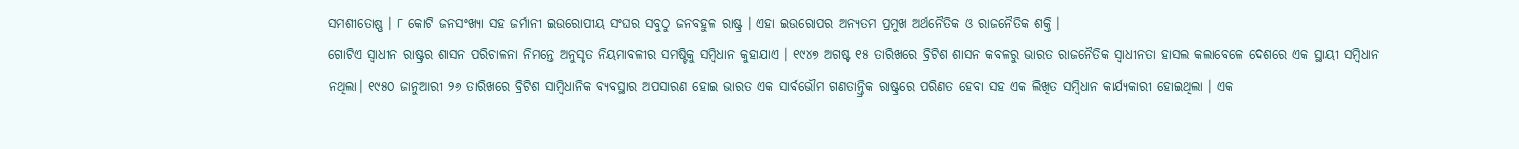ସମଶୀତୋଷ୍ଣ । ୮ କୋଟି ଜନସଂଖ୍ୟା ସହ ଜର୍ମାନୀ ଇଉରୋପୀୟ ସଂଘର ସବୁଠୁ ଜନବହୁଳ ରାଷ୍ଟ୍ର । ଏହା ଇଉରୋପର ଅନ୍ୟତମ ପ୍ରମୁଖ ଅର୍ଥନୈତିକ ଓ ରାଜନୈତିକ ଶକ୍ତି ।
ଗୋଟିଏ ସ୍ଵାଧୀନ ରାଷ୍ଟ୍ରର ଶାସନ ପରିଚାଳନା ନିମନ୍ତେ ଅନୁସୃତ ନିୟମାବଳୀର ସମଷ୍ଟିକୁ ସମ୍ବିଧାନ କୁହାଯାଏ । ୧୯୪୭ ଅଗଷ୍ଟ ୧୫ ତାରିଖରେ ବ୍ରିଟିଶ ଶାସନ କବଳରୁ ଭାରତ ରାଜନୈତିକ ସ୍ଵାଧୀନତା ହାସଲ କଲାବେଳେ ଦେଶରେ ଏକ ସ୍ଥାୟୀ ସମ୍ବିଧାନ ନଥିଲା। ୧୯୫୦ ଜାନୁଆରୀ ୨୬ ତାରିଖରେ ବ୍ରିଟିଶ ସାମ୍ବିଧାନିକ ବ୍ୟବସ୍ଥାର ଅପସାରଣ ହୋଇ ଭାରତ ଏକ ସାର୍ବଭୌମ ଗଣତାନ୍ତ୍ରିକ ରାଷ୍ଟ୍ରରେ ପରିଣତ ହେବା ସହ ଏକ ଲିଖିତ ସମ୍ବିଧାନ କାର୍ଯ୍ୟକାରୀ ହୋଇଥିଲା । ଏକ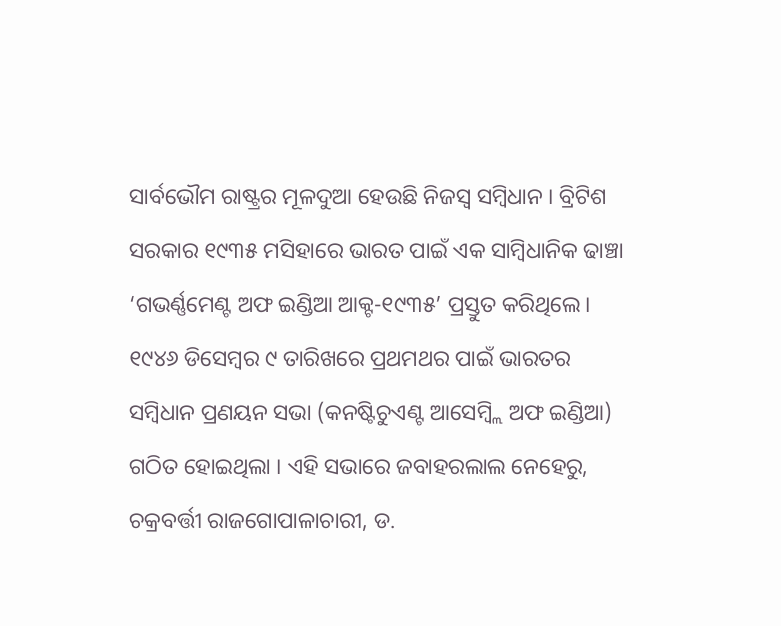ସାର୍ବଭୌମ ରାଷ୍ଟ୍ରର ମୂଳଦୁଆ ହେଉଛି ନିଜସ୍ଵ ସମ୍ବିଧାନ । ବ୍ରିଟିଶ ସରକାର ୧୯୩୫ ମସିହାରେ ଭାରତ ପାଇଁ ଏକ ସାମ୍ବିଧାନିକ ଢାଞ୍ଚା ‘ଗଭର୍ଣ୍ଣମେଣ୍ଟ ଅଫ ଇଣ୍ଡିଆ ଆକ୍ଟ-୧୯୩୫’ ପ୍ରସ୍ତୁତ କରିଥିଲେ। ୧୯୪୬ ଡିସେମ୍ବର ୯ ତାରିଖରେ ପ୍ରଥମଥର ପାଇଁ ଭାରତର ସମ୍ବିଧାନ ପ୍ରଣୟନ ସଭା (କନଷ୍ଟିଚୁଏଣ୍ଟ ଆସେମ୍ବ୍ଲି ଅଫ ଇଣ୍ଡିଆ) ଗଠିତ ହୋଇଥିଲା । ଏହି ସଭାରେ ଜବାହରଲାଲ ନେହେରୁ, ଚକ୍ରବର୍ତ୍ତୀ ରାଜଗୋପାଳାଚାରୀ, ଡ.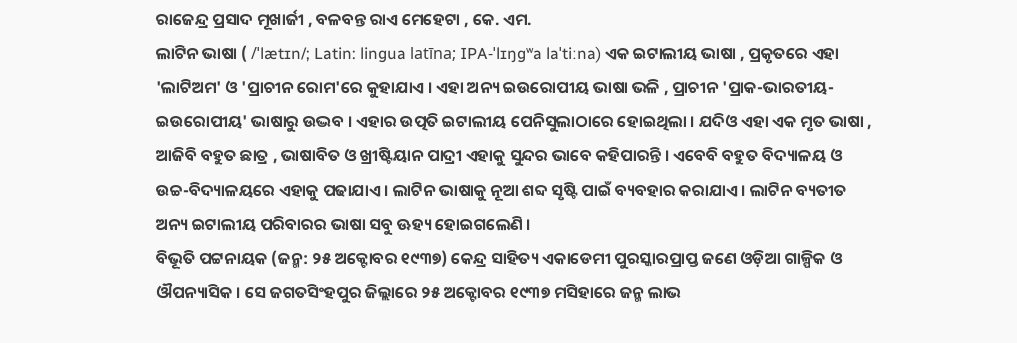ରାଜେନ୍ଦ୍ର ପ୍ରସାଦ ମୂଖାର୍ଜୀ , ବଳବନ୍ତ ରାଏ ମେହେଟା , କେ. ଏମ.
ଲାଟିନ ଭାଷା ( /ˈlætɪn/; Latin: lingua latīna; IPA-ˈlɪŋɡʷa laˈtiːna) ଏକ ଇଟାଲୀୟ ଭାଷା , ପ୍ରକୃତରେ ଏହା 'ଲାଟିଅମ' ଓ 'ପ୍ରାଚୀନ ରୋମ'ରେ କୁହାଯାଏ । ଏହା ଅନ୍ୟ ଇଉରୋପୀୟ ଭାଷା ଭଳି , ପ୍ରାଚୀନ 'ପ୍ରାକ-ଭାରତୀୟ-ଇଉରୋପୀୟ' ଭାଷାରୁ ଉଦ୍ଭବ । ଏହାର ଉତ୍ପତି ଇଟାଲୀୟ ପେନିସୁଲାଠାରେ ହୋଇଥିଲା । ଯଦିଓ ଏହା ଏକ ମୃତ ଭାଷା , ଆଜିବି ବହୁତ ଛାତ୍ର , ଭାଷାବିତ ଓ ଖ୍ରୀଷ୍ଟିୟାନ ପାଦ୍ରୀ ଏହାକୁ ସୁନ୍ଦର ଭାବେ କହିପାରନ୍ତି । ଏବେବି ବହୁତ ବିଦ୍ୟାଳୟ ଓ ଉଚ୍ଚ-ବିଦ୍ୟାଳୟରେ ଏହାକୁ ପଢାଯାଏ । ଲାଟିନ ଭାଷାକୁ ନୂଆ ଶବ୍ଦ ସୃଷ୍ଟି ପାଇଁ ବ୍ୟବହାର କରାଯାଏ । ଲାଟିନ ବ୍ୟତୀତ ଅନ୍ୟ ଇଟାଲୀୟ ପରିବାରର ଭାଷା ସବୁ ଊହ୍ୟ ହୋଇଗଲେଣି ।
ବିଭୂତି ପଟ୍ଟନାୟକ (ଜନ୍ମ: ୨୫ ଅକ୍ଟୋବର ୧୯୩୭) କେନ୍ଦ୍ର ସାହିତ୍ୟ ଏକାଡେମୀ ପୁରସ୍କାରପ୍ରାପ୍ତ ଜଣେ ଓଡ଼ିଆ ଗାଳ୍ପିକ ଓ ଔପନ୍ୟାସିକ । ସେ ଜଗତସିଂହପୁର ଜିଲ୍ଲାରେ ୨୫ ଅକ୍ଟୋବର ୧୯୩୭ ମସିହାରେ ଜନ୍ମ ଲାଭ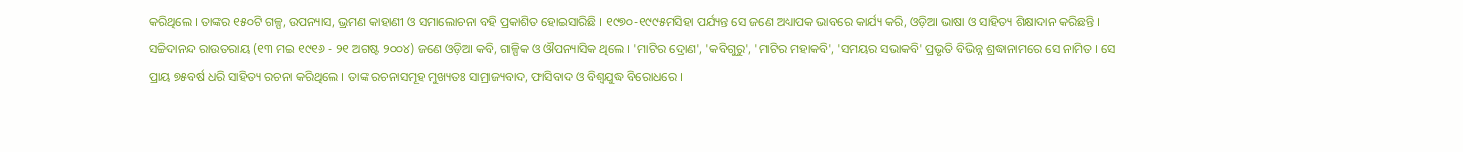କରିଥିଲେ । ତାଙ୍କର ୧୫୦ଟି ଗଳ୍ପ, ଉପନ୍ୟାସ, ଭ୍ରମଣ କାହାଣୀ ଓ ସମାଲୋଚନା ବହି ପ୍ରକାଶିତ ହୋଇସାରିଛି । ୧୯୭୦-୧୯୯୫ମସିହା ପର୍ଯ୍ୟନ୍ତ ସେ ଜଣେ ଅଧ୍ୟାପକ ଭାବରେ କାର୍ଯ୍ୟ କରି, ଓଡ଼ିଆ ଭାଷା ଓ ସାହିତ୍ୟ ଶିକ୍ଷାଦାନ କରିଛନ୍ତି ।
ସଚ୍ଚିଦାନନ୍ଦ ରାଉତରାୟ (୧୩ ମଇ ୧୯୧୬ - ୨୧ ଅଗଷ୍ଟ ୨୦୦୪) ଜଣେ ଓଡ଼ିଆ କବି, ଗାଳ୍ପିକ ଓ ଔପନ୍ୟାସିକ ଥିଲେ । 'ମାଟିର ଦ୍ରୋଣ', 'କବିଗୁରୁ', 'ମାଟିର ମହାକବି', 'ସମୟର ସଭାକବି' ପ୍ରଭୃତି ବିଭିନ୍ନ ଶ୍ରଦ୍ଧାନାମରେ ସେ ନାମିତ । ସେ ପ୍ରାୟ ୭୫ବର୍ଷ ଧରି ସାହିତ୍ୟ ରଚନା କରିଥିଲେ । ତାଙ୍କ ରଚନାସମୂହ ମୁଖ୍ୟତଃ ସାମ୍ରାଜ୍ୟବାଦ, ଫାସିବାଦ ଓ ବିଶ୍ଵଯୁଦ୍ଧ ବିରୋଧରେ ।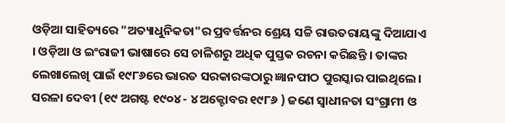ଓଡ଼ିଆ ସାହିତ୍ୟରେ "ଅତ୍ୟାଧୁନିକତା"ର ପ୍ରବର୍ତ୍ତନର ଶ୍ରେୟ ସଚ୍ଚି ରାଉତରାୟଙ୍କୁ ଦିଆଯାଏ । ଓଡ଼ିଆ ଓ ଇଂରାଜୀ ଭାଷାରେ ସେ ଚାଳିଶରୁ ଅଧିକ ପୁସ୍ତକ ରଚନା କରିଛନ୍ତି । ତାଙ୍କର ଲେଖାଲେଖି ପାଇଁ ୧୯୮୬ରେ ଭାରତ ସରକାରଙ୍କଠାରୁ ଜ୍ଞାନପୀଠ ପୁରସ୍କାର ପାଇଥିଲେ ।
ସରଳା ଦେବୀ (୧୯ ଅଗଷ୍ଟ ୧୯୦୪ - ୪ ଅକ୍ଟୋବର ୧୯୮୬ ) ଜଣେ ସ୍ଵାଧୀନତା ସଂଗ୍ରାମୀ ଓ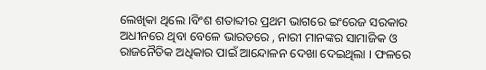ଲେଖିକା ଥିଲେ ।ବିଂଶ ଶତାବ୍ଦୀର ପ୍ରଥମ ଭାଗରେ ଇଂରେଜ ସରକାର ଅଧୀନରେ ଥିବା ବେଳେ ଭାରତରେ , ନାରୀ ମାନଙ୍କର ସାମାଜିକ ଓ ରାଜନୈତିକ ଅଧିକାର ପାଇଁ ଆନ୍ଦୋଳନ ଦେଖା ଦେଇଥିଲା । ଫଳରେ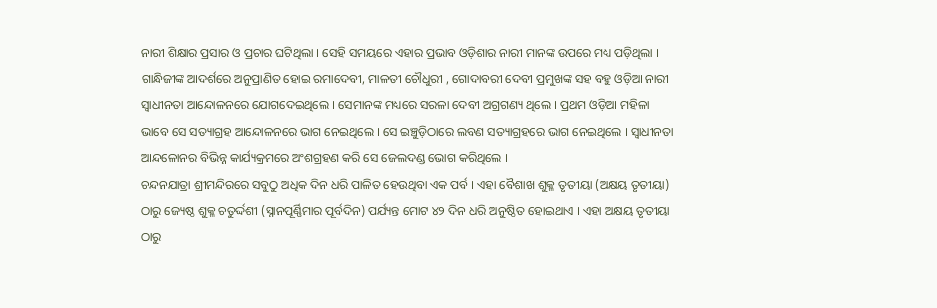ନାରୀ ଶିକ୍ଷାର ପ୍ରସାର ଓ ପ୍ରଚାର ଘଟିଥିଲା । ସେହି ସମୟରେ ଏହାର ପ୍ରଭାବ ଓଡ଼ିଶାର ନାରୀ ମାନଙ୍କ ଉପରେ ମଧ୍ୟ ପଡ଼ିଥିଲା । ଗାନ୍ଧିଜୀଙ୍କ ଆଦର୍ଶରେ ଅନୁପ୍ରାଣିତ ହୋଇ ରମାଦେବୀ, ମାଳତୀ ଚୌଧୁରୀ , ଗୋଦାବରୀ ଦେବୀ ପ୍ରମୁଖଙ୍କ ସହ ବହୁ ଓଡ଼ିଆ ନାରୀ ସ୍ଵାଧୀନତା ଆନ୍ଦୋଳନରେ ଯୋଗଦେଇଥିଲେ । ସେମାନଙ୍କ ମଧ୍ୟରେ ସରଳା ଦେବୀ ଅଗ୍ରଗଣ୍ୟ ଥିଲେ । ପ୍ରଥମ ଓଡ଼ିଆ ମହିଳା ଭାବେ ସେ ସତ୍ୟାଗ୍ରହ ଆନ୍ଦୋଳନରେ ଭାଗ ନେଇଥିଲେ । ସେ ଇଞ୍ଚୁଡ଼ିଠାରେ ଲବଣ ସତ୍ୟାଗ୍ରହରେ ଭାଗ ନେଇଥିଲେ । ସ୍ଵାଧୀନତା ଆନ୍ଦଳୋନର ବିଭିନ୍ନ କାର୍ଯ୍ୟକ୍ରମରେ ଅଂଶଗ୍ରହଣ କରି ସେ ଜେଲଦଣ୍ଡ ଭୋଗ କରିଥିଲେ ।
ଚନ୍ଦନଯାତ୍ରା ଶ୍ରୀମନ୍ଦିରରେ ସବୁଠୁ ଅଧିକ ଦିନ ଧରି ପାଳିତ ହେଉଥିବା ଏକ ପର୍ବ । ଏହା ବୈଶାଖ ଶୁକ୍ଳ ତୃତୀୟା (ଅକ୍ଷୟ ତୃତୀୟା) ଠାରୁ ଜ୍ୟେଷ୍ଠ ଶୁକ୍ଳ ଚତୁର୍ଦ୍ଦଶୀ (ସ୍ନାନପୂର୍ଣ୍ଣିମାର ପୂର୍ବଦିନ) ପର୍ଯ୍ୟନ୍ତ ମୋଟ ୪୨ ଦିନ ଧରି ଅନୁଷ୍ଠିତ ହୋଇଥାଏ । ଏହା ଅକ୍ଷୟ ତୃତୀୟା ଠାରୁ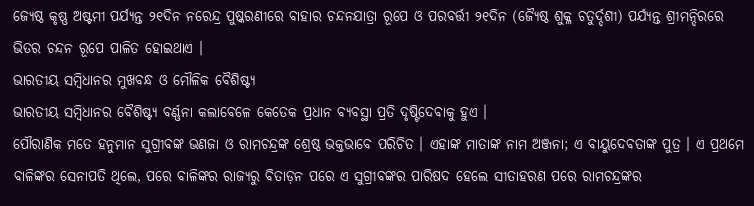ଜ୍ୟେଷ୍ଠ କୃଷ୍ଣ ଅଷ୍ଟମୀ ପର୍ଯ୍ୟନ୍ତ ୨୧ଦିନ ନରେନ୍ଦ୍ର ପୁଷ୍କରଣୀରେ ବାହାର ଚନ୍ଦନଯାତ୍ରା ରୂପେ ଓ ପରବର୍ତ୍ତୀ ୨୧ଦିନ (ଜ୍ୟୈଷ୍ଠ ଶୁକ୍ଳ ଚତୁର୍ଦ୍ଦଶୀ) ପର୍ଯ୍ୟନ୍ତ ଶ୍ରୀମନ୍ଦିରରେ ଭିତର ଚନ୍ଦନ ରୂପେ ପାଳିତ ହୋଇଥାଏ ।
ଭାରତୀୟ ସମ୍ବିଧାନର ମୁଖବନ୍ଧ ଓ ମୌଳିକ ବୈଶିଷ୍ଟ୍ୟ
ଭାରତୀୟ ସମ୍ବିଧାନର ବୈଶିଷ୍ଟ୍ୟ ବର୍ଣ୍ଣନା କଲାବେଳେ କେତେକ ପ୍ରଧାନ ବ୍ୟବସ୍ଥା ପ୍ରତି ଦୃଷ୍ଟିଦେବାକୁ ହୁଏ ।
ପୌରାଣିକ ମତେ ହନୁମାନ ସୁଗ୍ରୀବଙ୍କ ଭଣଜା ଓ ରାମଚନ୍ଦ୍ରଙ୍କ ଶ୍ରେଷ୍ଠ ଭକ୍ତଭାବେ ପରିଚିତ । ଏହାଙ୍କ ମାତାଙ୍କ ନାମ ଅଞ୍ଜନା; ଏ ବାୟୁଦେବତାଙ୍କ ପୁତ୍ର । ଏ ପ୍ରଥମେ ବାଳିଙ୍କର ସେନାପତି ଥିଲେ, ପରେ ବାଳିଙ୍କର ରାଜ୍ୟରୁ ବିତାଡ଼ନ ପରେ ଏ ସୁଗ୍ରୀବଙ୍କର ପାରିଷଦ ହେଲେ ସୀତାହରଣ ପରେ ରାମଚନ୍ଦ୍ରଙ୍କର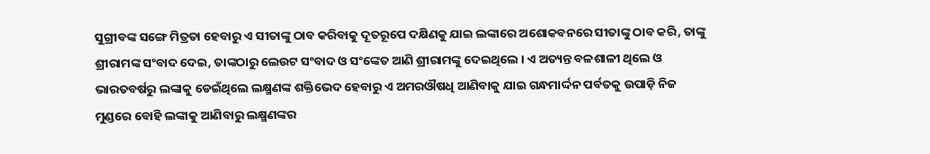ସୁଗ୍ରୀବଙ୍କ ସଙ୍ଗେ ମିତ୍ରତା ହେବାରୁ ଏ ସୀତାଙ୍କୁ ଠାବ କରିବାକୁ ଦୂତରୂପେ ଦକ୍ଷିଣକୁ ଯାଇ ଲଙ୍କାରେ ଅଶୋକବନରେ ସୀତାଙ୍କୁ ଠାବ କରି, ତାଙ୍କୁ ଶ୍ରୀରାମଙ୍କ ସଂବାଦ ଦେଇ, ତାଙ୍କଠାରୁ ଲେଉଟ ସଂବାଦ ଓ ସଂଙ୍କେତ ଆଣି ଶ୍ରୀରାମଙ୍କୁ ଦେଇଥିଲେ । ଏ ଅତ୍ୟନ୍ତ ବଳଶାଳୀ ଥିଲେ ଓ ଭାରତବର୍ଷରୁ ଲଙ୍କାକୁ ଡେଇଁଥିଲେ ଲକ୍ଷ୍ମଣଙ୍କ ଶକ୍ତିଭେଦ ହେବାରୁ ଏ ଅମରଔଷଧି ଆଣିବାକୁ ଯାଇ ଗନ୍ଧମାର୍ଦ୍ଦନ ପର୍ବତକୁ ଉପାଡ଼ି ନିଜ ମୁଣ୍ଡରେ ବୋହି ଲଙ୍କାକୁ ଆଣିବାରୁ ଲକ୍ଷ୍ମଣଙ୍କର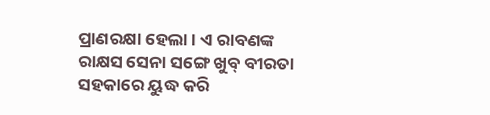ପ୍ରାଣରକ୍ଷା ହେଲା । ଏ ରାବଣଙ୍କ ରାକ୍ଷସ ସେନା ସଙ୍ଗେ ଖୁବ୍ ବୀରତା ସହକାରେ ୟୁଦ୍ଧ କରି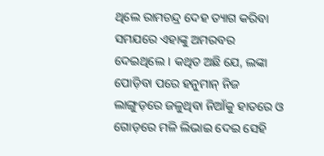ଥିଲେ ରାମଚନ୍ଦ୍ର ଦେହ ତ୍ୟାଗ କରିବା ସମଯରେ ଏହାଙ୍କୁ ଅମରବର ଦେଇଥିଲେ । କଥିତ ଅଛି ଯେ, ଲଙ୍କା ପୋଡ଼ିବା ପରେ ହନୁମାନ୍ ନିଜ ଲାଙ୍ଗୁଡ଼ରେ ଜଳୁଥିବା ନିଆଁକୁ ହାତରେ ଓ ଗୋଡ଼ରେ ମଳି ଲିଭାଇ ଦେଇ ସେହି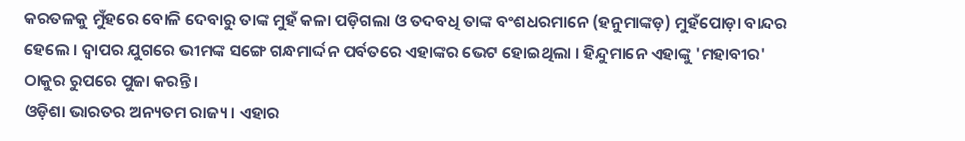କରତଳକୁ ମୁଁହରେ ବୋଳି ଦେବାରୁ ତାଙ୍କ ମୁହଁ କଳା ପଡ଼ିଗଲା ଓ ତଦବଧି ତାଙ୍କ ବଂଶଧରମାନେ (ହନୁମାଙ୍କଡ଼) ମୁହଁପୋଡ଼ା ବାନ୍ଦର ହେଲେ । ଦ୍ଵାପର ଯୁଗରେ ଭୀମଙ୍କ ସଙ୍ଗେ ଗନ୍ଧମାର୍ଦ୍ଦନ ପର୍ବତରେ ଏହାଙ୍କର ଭେଟ ହୋଇଥିଲା । ହିନ୍ଦୁମାନେ ଏହାଙ୍କୁ 'ମହାବୀର' ଠାକୁର ରୁପରେ ପୁଜା କରନ୍ତି ।
ଓଡ଼ିଶା ଭାରତର ଅନ୍ୟତମ ରାଜ୍ୟ। ଏହାର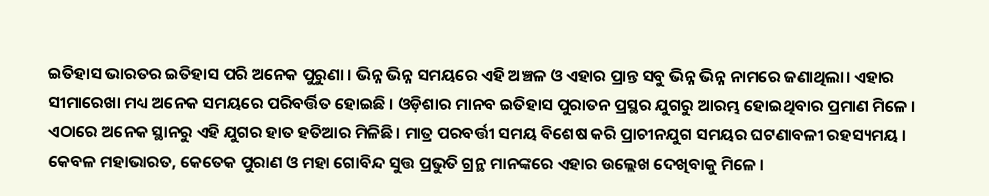ଇତିହାସ ଭାରତର ଇତିହାସ ପରି ଅନେକ ପୁରୁଣା । ଭିନ୍ନ ଭିନ୍ନ ସମୟରେ ଏହି ଅଞ୍ଚଳ ଓ ଏହାର ପ୍ରାନ୍ତ ସବୁ ଭିନ୍ନ ଭିନ୍ନ ନାମରେ ଜଣାଥିଲା। ଏହାର ସୀମାରେଖା ମଧ୍ୟ ଅନେକ ସମୟରେ ପରିବର୍ତ୍ତିତ ହୋଇଛି । ଓଡ଼ିଶାର ମାନବ ଇତିହାସ ପୁରାତନ ପ୍ରସ୍ଥର ଯୁଗରୁ ଆରମ୍ଭ ହୋଇଥିବାର ପ୍ରମାଣ ମିଳେ । ଏଠାରେ ଅନେକ ସ୍ଥାନରୁ ଏହି ଯୁଗର ହାତ ହତିଆର ମିଳିଛି। ମାତ୍ର ପରବର୍ତ୍ତୀ ସମୟ ବିଶେଷ କରି ପ୍ରାଚୀନଯୁଗ ସମୟର ଘଟଣାବଳୀ ରହସ୍ୟମୟ । କେବଳ ମହାଭାରତ, କେତେକ ପୁରାଣ ଓ ମହା ଗୋବିନ୍ଦ ସୁତ୍ତ ପ୍ରଭୁତି ଗ୍ରନ୍ଥ ମାନଙ୍କରେ ଏହାର ଉଲ୍ଲେଖ ଦେଖିବାକୁ ମିଳେ ।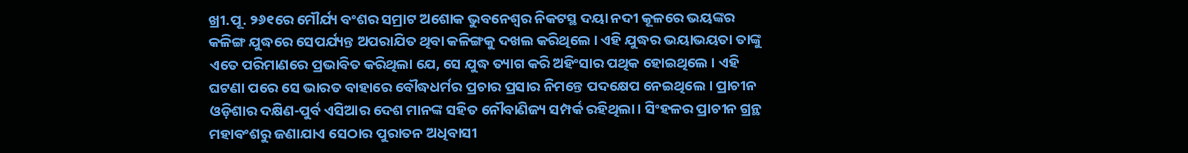ଖ୍ରୀ.ପୂ. ୨୬୧ରେ ମୌର୍ଯ୍ୟ ବଂଶର ସମ୍ରାଟ ଅଶୋକ ଭୁବନେଶ୍ୱର ନିକଟସ୍ଥ ଦୟା ନଦୀ କୂଳରେ ଭୟଙ୍କର କଳିଙ୍ଗ ଯୁଦ୍ଧରେ ସେପର୍ଯ୍ୟନ୍ତ ଅପରାଯିତ ଥିବା କଳିଙ୍ଗକୁ ଦଖଲ କରିଥିଲେ । ଏହି ଯୁଦ୍ଧର ଭୟାଭୟତା ତାଙ୍କୁ ଏତେ ପରିମାଣରେ ପ୍ରଭାବିତ କରିଥିଲା ଯେ, ସେ ଯୁଦ୍ଧ ତ୍ୟାଗ କରି ଅହିଂସାର ପଥିକ ହୋଇଥିଲେ । ଏହି ଘଟଣା ପରେ ସେ ଭାରତ ବାହାରେ ବୌଦ୍ଧଧର୍ମର ପ୍ରଚାର ପ୍ରସାର ନିମନ୍ତେ ପଦକ୍ଷେପ ନେଇଥିଲେ । ପ୍ରାଚୀନ ଓଡ଼ିଶାର ଦକ୍ଷିଣ-ପୁର୍ବ ଏସିଆର ଦେଶ ମାନଙ୍କ ସହିତ ନୌବାଣିଜ୍ୟ ସମ୍ପର୍କ ରହିଥିଲା । ସିଂହଳର ପ୍ରାଚୀନ ଗ୍ରନ୍ଥ ମହାବଂଶରୁ ଜଣାଯାଏ ସେଠାର ପୁରାତନ ଅଧିବାସୀ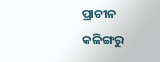ପ୍ରାଚୀନ କଳିଙ୍ଗରୁ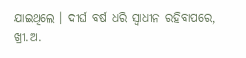ଯାଇଥିଲେ । ଦୀର୍ଘ ବର୍ଷ ଧରି ସ୍ୱାଧୀନ ରହିବାପରେ, ଖ୍ରୀ.ଅ.